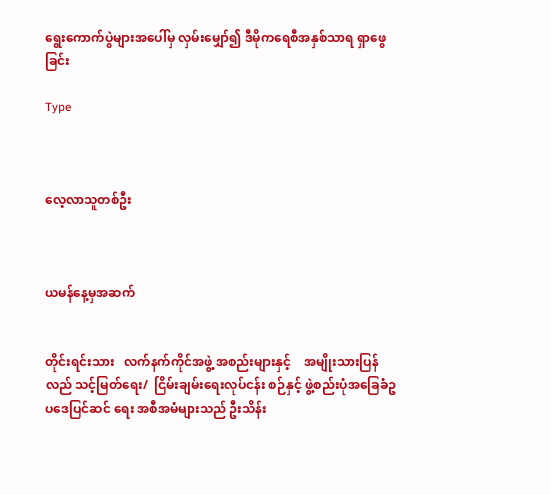ရွေးကောက်ပွဲများအပေါ်မှ လှမ်းမျှော်၍ ဒီမိုကရေစီအနှစ်သာရ ရှာဖွေခြင်း

Type



လေ့လာသူတစ်ဦး



ယမန်နေ့မှအဆက်


တိုင်းရင်းသား   လက်နက်ကိုင်အဖွဲ့ အစည်းများနှင့်    အမျိုးသားပြန်လည် သင့်မြတ်ရေး/  ငြိမ်းချမ်းရေးလုပ်ငန်း စဉ်နှင့် ဖွဲ့စည်းပုံအခြေခံဥပဒေပြင်ဆင် ရေး အစီအမံများသည် ဦးသိန်း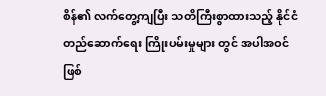စိန်၏ လက်တွေ့ကျပြီး သတိကြီးစွာထားသည့် နိုင်ငံတည်ဆောက်ရေး ကြိုးပမ်းမှုများ တွင် အပါအဝင်ဖြစ်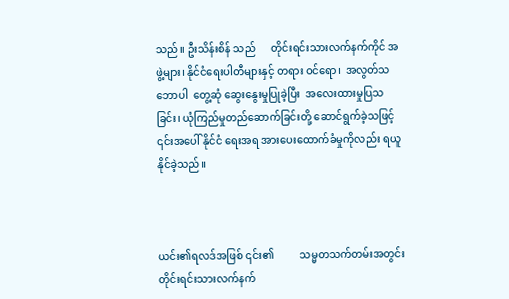သည်။ ဦးသိန်းစိန် သည်      တိုင်းရင်းသားလက်နက်ကိုင် အဖွဲ့များ၊ နိုင်ငံရေးပါတီများနှင့် တရား ဝင်ရော၊  အလွတ်သဘောပါ  တွေ့ဆုံ ဆွေးနွေးမှုပြုခဲ့ပြီး  အလေးထားမှုပြသ ခြင်း၊ ယုံကြည်မှုတည်ဆောက်ခြင်းတို့ ဆောင်ရွက်ခဲ့သဖြင့် ၎င်းအပေါ် နိုင်ငံ ရေးအရ အားပေးထောက်ခံမှုကိုလည်း ရယူနိုင်ခဲ့သည်။



ယင်း၏ရလဒ်အဖြစ် ၎င်း၏          သမ္မတသက်တမ်းအတွင်း တိုင်းရင်းသားလက်နက်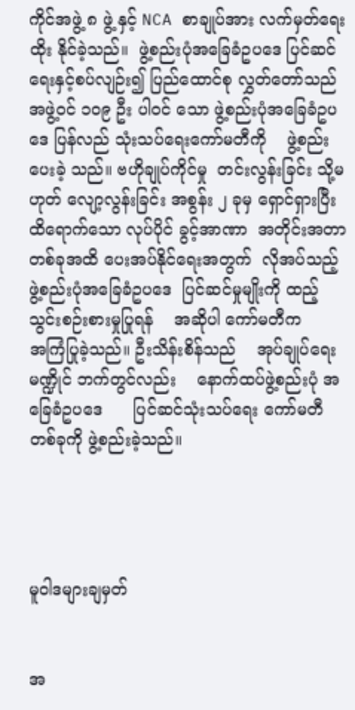ကိုင်အဖွဲ့ ၈ ဖွဲ့ နှင့် NCA စာချုပ်အား လက်မှတ်ရေးထိုး နိုင်ခဲ့သည်။  ဖွဲ့စည်းပုံအခြေခံဥပဒေ ပြင်ဆင်ရေးနှင့်စပ်လျဉ်း၍ ပြည်ထောင်စု လွှတ်တော်သည် အဖွဲ့ဝင် ၁၀၉ ဦး ပါဝင် သော ဖွဲ့စည်းပုံအခြေခံဥပဒေ ပြန်လည် သုံးသပ်ရေးကော်မတီကို    ဖွဲ့စည်းပေးခဲ့ သည်။ ဗဟိုချုပ်ကိုင်မှု  တင်းလွန်းခြင်း သို့မဟုတ် လျော့လွန်းခြင်း အစွန်း ၂ ခုမှ ရှောင်ရှားပြီး ထိရောက်သော လုပ်ပိုင် ခွင့်အာဏာ  အတိုင်းအတာတစ်ခုအထိ ပေးအပ်နိုင်ရေးအတွက်  လိုအပ်သည့် ဖွဲ့စည်းပုံအခြေခံဥပဒေ  ပြင်ဆင်မှုမျိုးကို ထည့်သွင်းစဉ်းစားမှုပြုရန်    အဆိုပါ ကော်မတီက       အကြံပြုခဲ့သည်။ ဦးသိန်းစိန်သည်    အုပ်ချုပ်ရေးမဏ္ဍိုင် ဘက်တွင်လည်း    နောက်ထပ်ဖွဲ့စည်းပုံ အခြေခံဥပဒေ      ပြင်ဆင်သုံးသပ်ရေး ကော်မတီတစ်ခုကို ဖွဲ့စည်းခဲ့သည်။




မူဝါဒများချမှတ်


အ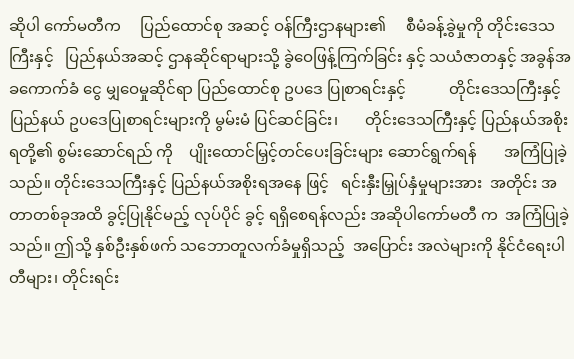ဆိုပါ ကော်မတီက     ပြည်ထောင်စု အဆင့် ဝန်ကြီးဌာနများ၏     စီမံခန့်ခွဲမှုကို တိုင်းဒေသကြီးနှင့်   ပြည်နယ်အဆင့် ဌာနဆိုင်ရာများသို့ ခွဲဝေဖြန့်ကြက်ခြင်း နှင့် သယံဇာတနှင့် အခွန်အခကောက်ခံ ငွေ မျှဝေမှုဆိုင်ရာ ပြည်ထောင်စု ဥပဒေ ပြုစာရင်းနှင့်           တိုင်းဒေသကြီးနှင့် ပြည်နယ် ဥပဒေပြုစာရင်းများကို မွမ်းမံ ပြင်ဆင်ခြင်း၊       တိုင်းဒေသကြီးနှင့် ပြည်နယ်အစိုးရတို့၏ စွမ်းဆောင်ရည် ကို    ပျိုးထောင်မြှင့်တင်ပေးခြင်းများ ဆောင်ရွက်ရန်       အကြံပြုခဲ့သည်။ တိုင်းဒေသကြီးနှင့် ပြည်နယ်အစိုးရအနေ ဖြင့်   ရင်းနှီးမြှုပ်နှံမှုများအား  အတိုင်း အတာတစ်ခုအထိ ခွင့်ပြုနိုင်မည့် လုပ်ပိုင် ခွင့် ရရှိစေရန်လည်း အဆိုပါကော်မတီ က  အကြံပြုခဲ့သည်။ ဤသို့ နှစ်ဦးနှစ်ဖက် သဘောတူလက်ခံမှုရှိသည့်  အပြောင်း အလဲများကို နိုင်ငံရေးပါတီများ၊ တိုင်းရင်း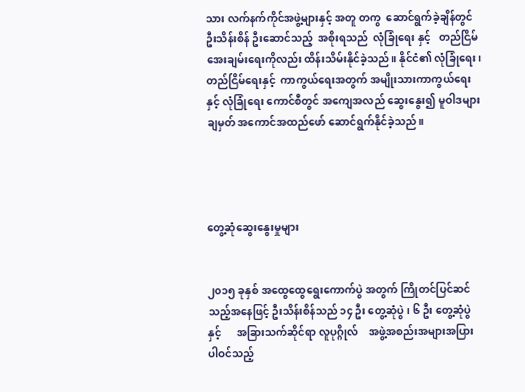သား လက်နက်ကိုင်အဖွဲ့များနှင့် အတူ တကွ  ဆောင်ရွက်ခဲ့ချိန်တွင် ဦးသိန်းစိန် ဦးဆောင်သည့်  အစိုးရသည်  လုံခြုံရေး နှင့်   တည်ငြိမ်အေးချမ်းရေးကိုလည်း ထိန်းသိမ်းနိုင်ခဲ့သည်။ နိုင်ငံ၏ လုံခြုံရေး၊ တည်ငြိမ်ရေးနှင့်  ကာကွယ်ရေးအတွက် အမျိုးသားကာကွယ်ရေးနှင့် လုံခြုံရေး ကောင်စီတွင် အကျေအလည် ဆွေးနွေး၍ မူဝါဒများ ချမှတ် အကောင်အထည်ဖော် ဆောင်ရွက်နိုင်ခဲ့သည်။




တွေ့ဆုံဆွေးနွေးမှုများ


၂၀၁၅ ခုနှစ် အထွေထွေရွေးကောက်ပွဲ အတွက် ကြိုတင်ပြင်ဆင်သည့်အနေဖြင့် ဦးသိန်းစိန်သည် ၁၄ ဦး တွေ့ဆုံပွဲ၊ ၆ ဦး တွေ့ဆုံပွဲနှင့်      အခြားသက်ဆိုင်ရာ လူပုဂ္ဂိုလ်    အဖွဲ့အစည်းအများအပြား ပါဝင်သည့်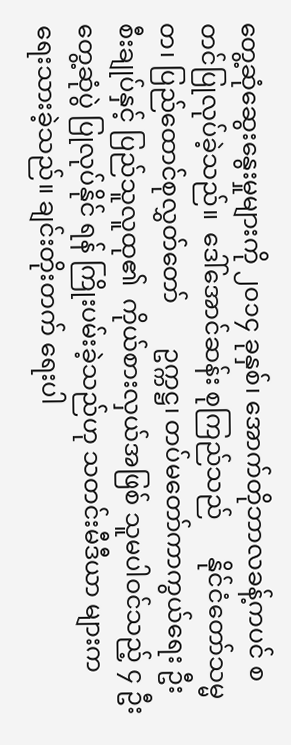တွေ့ဆုံဆွေးနွေးမှုများကို ၂၀၁၄ ခုနှစ်၊ အောက်တိုဘာလခန့်ကပင် စတင်ပြုလုပ်ခဲ့သည်။  ဒေါ်အောင်ဆန်း စုကြည်သည်      နိုင်ငံတော်သမ္မတ၊ ပြည်ထောင်စုလွှတ်တော်       ဥက္ကဋ္ဌ၊ တပ်မတော်ကာကွယ်ရေး ဦးစီးချုပ်နှင့် ပြည်သူလူထု၏  ကိုယ်စားလှယ်အဖြစ် သူမပါဝင်သည့် ၄ ဦး တွေ့ဆုံပွဲ ပြုလုပ်နိုင် ရန် ကြိုးပမ်းခဲ့သည်ဟု သတင်းမီဒီယာ များက ရေးသားခဲ့သည်။ ချင်းတိုးတက် ရေးပါ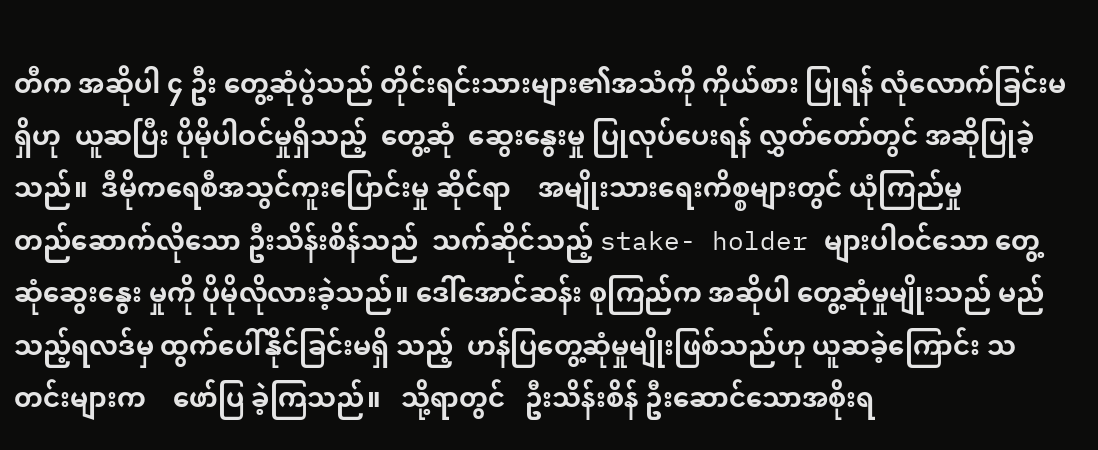တီက အဆိုပါ ၄ ဦး တွေ့ဆုံပွဲသည် တိုင်းရင်းသားများ၏အသံကို ကိုယ်စား ပြုရန် လုံလောက်ခြင်းမရှိဟု  ယူဆပြီး ပိုမိုပါဝင်မှုရှိသည့်  တွေ့ဆုံ  ဆွေးနွေးမှု ပြုလုပ်ပေးရန် လွှတ်တော်တွင် အဆိုပြုခဲ့ သည်။  ဒီမိုကရေစီအသွင်ကူးပြောင်းမှု ဆိုင်ရာ    အမျိုးသားရေးကိစ္စများတွင် ယုံကြည်မှု         တည်ဆောက်လိုသော ဦးသိန်းစိန်သည်  သက်ဆိုင်သည့် stake- holder များပါဝင်သော တွေ့ဆုံဆွေးနွေး မှုကို ပိုမိုလိုလားခဲ့သည်။ ဒေါ်အောင်ဆန်း စုကြည်က အဆိုပါ တွေ့ဆုံမှုမျိုးသည် မည်သည့်ရလဒ်မှ ထွက်ပေါ်နိုင်ခြင်းမရှိ သည့်  ဟန်ပြတွေ့ဆုံမှုမျိုးဖြစ်သည်ဟု ယူဆခဲ့ကြောင်း သတင်းများက    ဖော်ပြ ခဲ့ကြသည်။   သို့ရာတွင်   ဦးသိန်းစိန် ဦးဆောင်သောအစိုးရ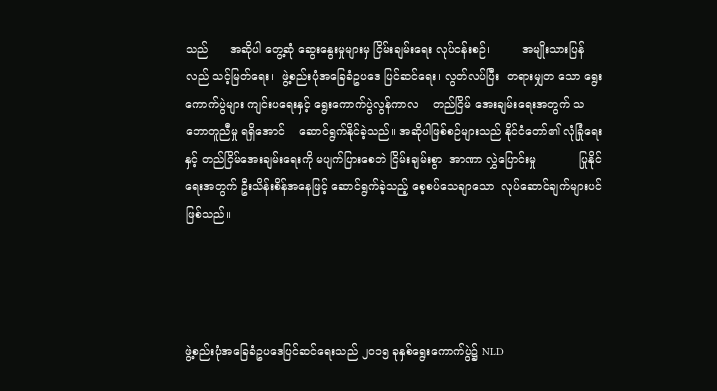သည်      အဆိုပါ တွေ့ဆုံ ဆွေးနွေးမှုများမှ ငြိမ်းချမ်းရေး လုပ်ငန်းစဉ်၊         အမျိုးသားပြန်လည် သင့်မြတ်ရေး၊  ဖွဲ့စည်းပုံအခြေခံဥပဒေ ပြင်ဆင်ရေး၊ လွတ်လပ်ပြီး  တရားမျှတ သော ရွေးကောက်ပွဲများ ကျင်းပရေးနှင့် ရွေးကောက်ပွဲလွန်ကာလ    တည်ငြိမ် အေးချမ်းရေးအတွက် သဘောတူညီမှု ရရှိအောင်    ဆောင်ရွက်နိုင်ခဲ့သည်။ အဆိုပါဖြစ်စဉ်များသည် နိုင်ငံတော်၏ လုံခြုံရေးနှင့် တည်ငြိမ်အေးချမ်းရေးကို မပျက်ပြားစေဘဲ ငြိမ်းချမ်းစွာ  အာဏာ လွှဲပြောင်းမှု            ပြုနိုင်ရေးအတွက် ဦးသိန်းစိန်အနေဖြင့် ဆောင်ရွက်ခဲ့သည့် စေ့စပ်သေချာသော  လုပ်ဆောင်ချက်များပင် ဖြစ်သည်။




ဖွဲ့စည်းပုံအခြေခံဥပဒေပြင်ဆင်ရေးသည် ၂၀၁၅ ခုနှစ်ရွေးကောက်ပွဲ၌ NLD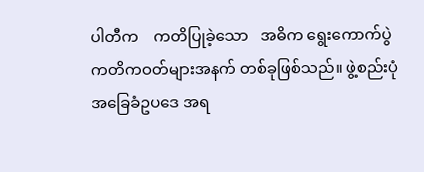ပါတီက    ကတိပြုခဲ့သော   အဓိက ရွေးကောက်ပွဲ ကတိကဝတ်များအနက် တစ်ခုဖြစ်သည်။ ဖွဲ့စည်းပုံအခြေခံဥပဒေ အရ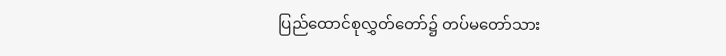ပြည်ထောင်စုလွှတ်တော်၌ တပ်မတော်သား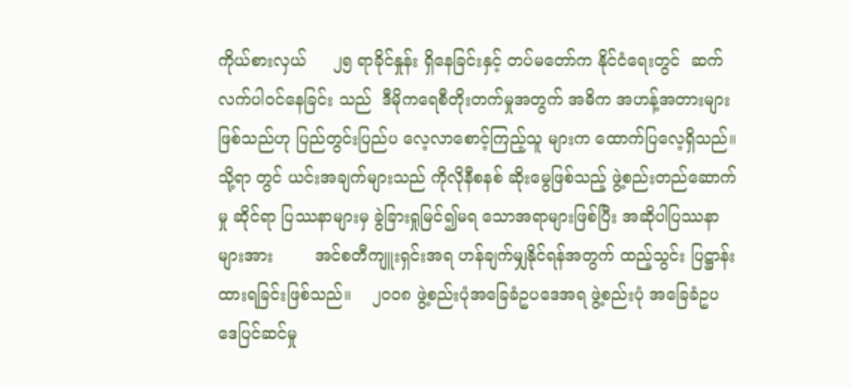ကိုယ်စားလှယ်     ၂၅ ရာခိုင်နှုန်း ရှိနေခြင်းနှင့် တပ်မတော်က နိုင်ငံရေးတွင်  ဆက်လက်ပါဝင်နေခြင်း သည်  ဒီမိုကရေစီတိုးတက်မှုအတွက် အဓိက အဟန့်အတားများဖြစ်သည်ဟု ပြည်တွင်းပြည်ပ လေ့လာစောင့်ကြည့်သူ များက ထောက်ပြလေ့ရှိသည်။    သို့ရာ တွင် ယင်းအချက်များသည် ကိုလိုနီစနစ် ဆိုးမွေဖြစ်သည့် ဖွဲ့စည်းတည်ဆောက်မှု ဆိုင်ရာ ပြဿနာများမှ ခွဲခြားရှုမြင်၍မရ သောအရာများဖြစ်ပြီး အဆိုပါပြဿနာ များအား        အင်စတီကျူးရှင်းအရ ဟန်ချက်မျှနိုင်ရန်အတွက် ထည့်သွင်း ပြဋ္ဌာန်းထားရခြင်းဖြစ်သည်။    ၂၀၀၈ ဖွဲ့စည်းပုံအခြေခံဥပဒေအရ ဖွဲ့စည်းပုံ အခြေခံဥပဒေပြင်ဆင်မှု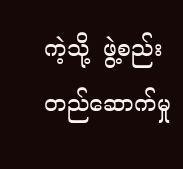ကဲ့သို့  ဖွဲ့စည်း တည်ဆောက်မှု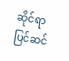ဆိုင်ရာ  ပြင်ဆင်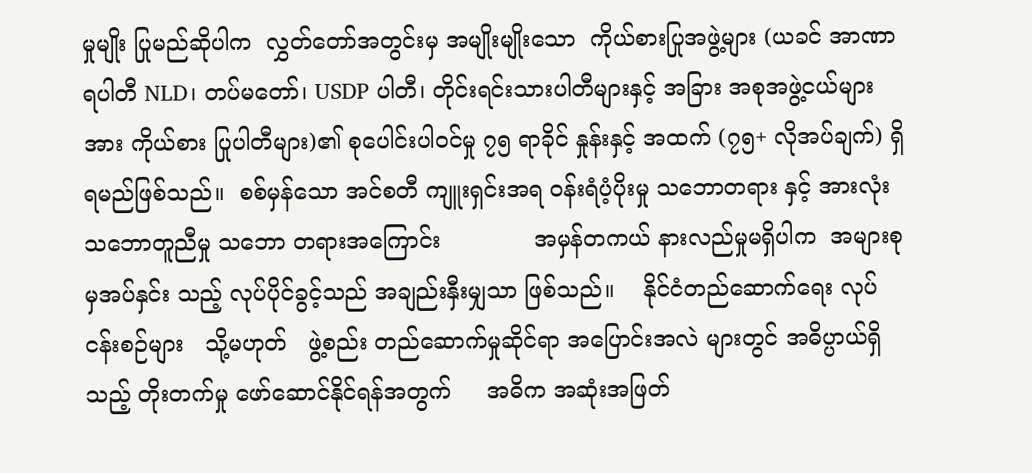မှုမျိုး ပြုမည်ဆိုပါက  လွှတ်တော်အတွင်းမှ အမျိုးမျိုးသော  ကိုယ်စားပြုအဖွဲ့များ (ယခင် အာဏာရပါတီ NLD၊ တပ်မတော်၊ USDP ပါတီ၊ တိုင်းရင်းသားပါတီများနှင့် အခြား အစုအဖွဲ့ငယ်များအား ကိုယ်စား ပြုပါတီများ)၏ စုပေါင်းပါဝင်မှု ၇၅ ရာခိုင် နှုန်းနှင့် အထက် (၇၅+ လိုအပ်ချက်) ရှိရမည်ဖြစ်သည်။  စစ်မှန်သော အင်စတီ ကျူးရှင်းအရ ဝန်းရံပံ့ပိုးမှု သဘောတရား နှင့် အားလုံးသဘောတူညီမှု သဘော တရားအကြောင်း             အမှန်တကယ် နားလည်မှုမရှိပါက  အများစုမှအပ်နှင်း သည့် လုပ်ပိုင်ခွင့်သည် အချည်းနှီးမျှသာ ဖြစ်သည်။    နိုင်ငံတည်ဆောက်ရေး လုပ်ငန်းစဉ်များ   သို့မဟုတ်   ဖွဲ့စည်း တည်ဆောက်မှုဆိုင်ရာ အပြောင်းအလဲ များတွင် အဓိပ္ပာယ်ရှိသည့် တိုးတက်မှု ဖော်ဆောင်နိုင်ရန်အတွက်     အဓိက အဆုံးအဖြတ်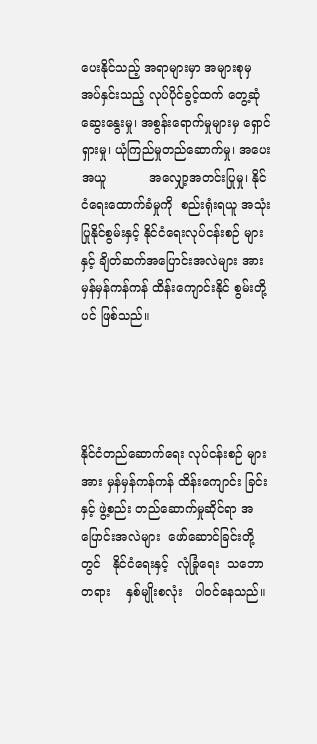ပေးနိုင်သည့် အရာများမှာ အများစုမှ အပ်နှင်းသည့် လုပ်ပိုင်ခွင့်ထက် တွေ့ဆုံဆွေးနွေးမှု၊ အစွန်းရောက်မှုများမှ ရှောင်ရှားမှု၊ ယုံကြည်မှုတည်ဆောက်မှု၊ အပေးအယူ           အလျှော့အတင်းပြုမှု၊ နိုင်ငံရေးထောက်ခံမှုကို  စည်းရုံးရယူ အသုံးပြုနိုင်စွမ်းနှင့် နိုင်ငံရေးလုပ်ငန်းစဉ် များနှင့် ချိတ်ဆက်အပြောင်းအလဲများ အား မှန်မှန်ကန်ကန် ထိန်းကျောင်းနိုင် စွမ်းတို့ပင် ဖြစ်သည်။




နိုင်ငံတည်ဆောက်ရေး လုပ်ငန်းစဉ် များအား မှန်မှန်ကန်ကန် ထိန်းကျောင်း ခြင်းနှင့် ဖွဲ့စည်း တည်ဆောက်မှုဆိုင်ရာ အပြောင်းအလဲများ  ဖော်ဆောင်ခြင်းတို့ တွင်   နိုင်ငံရေးနှင့်  လုံခြုံရေး  သဘော တရား    နှစ်မျိုးစလုံး   ပါဝင်နေသည်။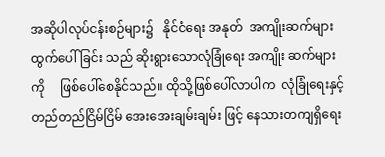အဆိုပါလုပ်ငန်းစဉ်များ၌   နိုင်ငံရေး အနုတ်  အကျိုးဆက်များထွက်ပေါ်ခြင်း သည် ဆိုးရွားသောလုံခြုံရေး အကျိုး ဆက်များကို     ဖြစ်ပေါ်စေနိုင်သည်။ ထိုသို့ဖြစ်ပေါ်လာပါက  လုံခြုံရေးနှင့် တည်တည်ငြိမ်ငြိမ် အေးအေးချမ်းချမ်း ဖြင့် နေသားတကျရှိရေး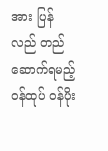အား ပြန်လည် တည်ဆောက်ရမည့် ဝန်ထုပ် ဝန်ပိုး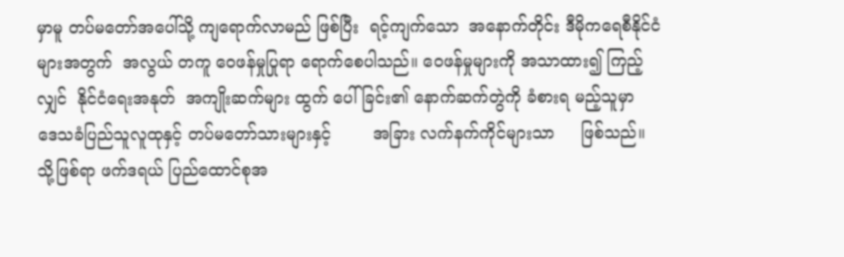မှာမူ တပ်မတော်အပေါ်သို့ ကျရောက်လာမည် ဖြစ်ပြီး  ရင့်ကျက်သော  အနောက်တိုင်း ဒီမိုကရေစီနိုင်ငံများအတွက်  အလွယ် တကူ ဝေဖန်မှုပြုရာ ရောက်စေပါသည်။ ဝေဖန်မှုများကို အသာထား၍ ကြည့်လျှင်  နိုင်ငံရေးအနုတ်  အကျိုးဆက်များ ထွက် ပေါ်ခြင်း၏ နောက်ဆက်တွဲကို ခံစားရ မည့်သူမှာ     ဒေသခံပြည်သူလူထုနှင့် တပ်မတော်သားများနှင့်        အခြား လက်နက်ကိုင်များသာ     ဖြစ်သည်။ သို့ဖြစ်ရာ ဖက်ဒရယ် ပြည်ထောင်စုအ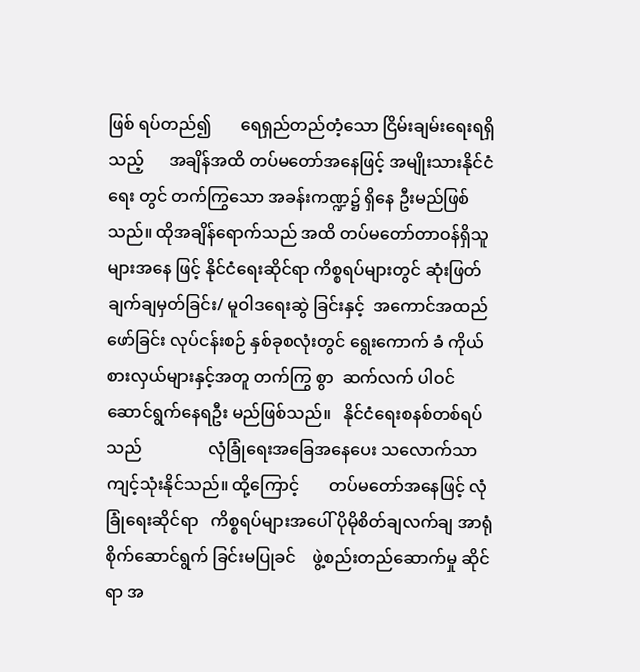ဖြစ် ရပ်တည်၍       ရေရှည်တည်တံ့သော ငြိမ်းချမ်းရေးရရှိသည့်      အချိန်အထိ တပ်မတော်အနေဖြင့် အမျိုးသားနိုင်ငံရေး တွင် တက်ကြွသော အခန်းကဏ္ဍ၌ ရှိနေ ဦးမည်ဖြစ်သည်။ ထိုအချိန်ရောက်သည် အထိ တပ်မတော်တာဝန်ရှိသူများအနေ ဖြင့် နိုင်ငံရေးဆိုင်ရာ ကိစ္စရပ်များတွင် ဆုံးဖြတ်ချက်ချမှတ်ခြင်း/ မူဝါဒရေးဆွဲ ခြင်းနှင့်  အကောင်အထည်ဖော်ခြင်း လုပ်ငန်းစဉ် နှစ်ခုစလုံးတွင် ရွေးကောက် ခံ ကိုယ်စားလှယ်များနှင့်အတူ တက်ကြွ စွာ  ဆက်လက် ပါဝင်ဆောင်ရွက်နေရဦး မည်ဖြစ်သည်။   နိုင်ငံရေးစနစ်တစ်ရပ် သည်                လုံခြုံရေးအခြေအနေပေး သလောက်သာ    ကျင့်သုံးနိုင်သည်။ ထို့ကြောင့်       တပ်မတော်အနေဖြင့် လုံခြုံရေးဆိုင်ရာ   ကိစ္စရပ်များအပေါ် ပိုမိုစိတ်ချလက်ချ အာရုံစိုက်ဆောင်ရွက် ခြင်းမပြုခင်    ဖွဲ့စည်းတည်ဆောက်မှု ဆိုင်ရာ အ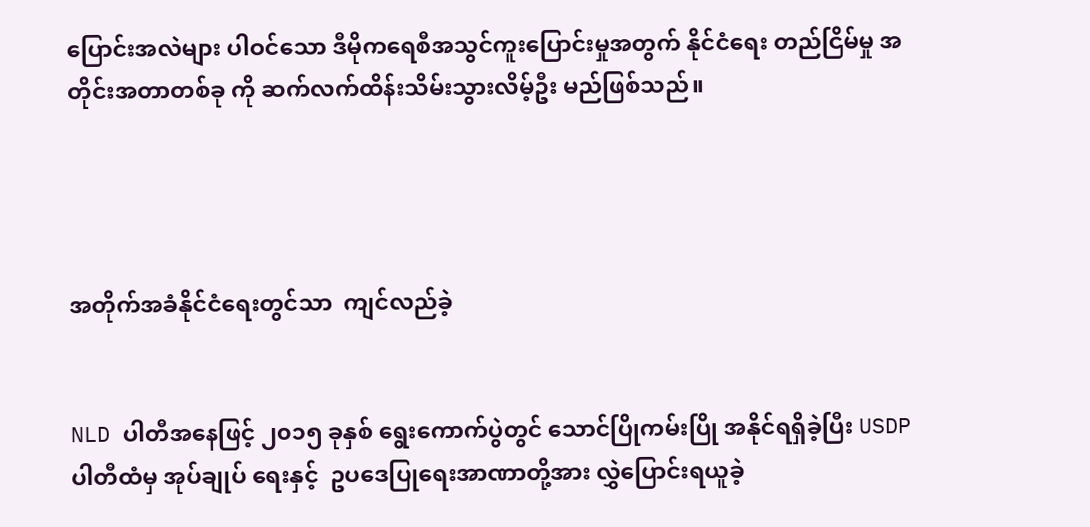ပြောင်းအလဲများ ပါဝင်သော ဒီမိုကရေစီအသွင်ကူးပြောင်းမှုအတွက် နိုင်ငံရေး တည်ငြိမ်မှု အတိုင်းအတာတစ်ခု ကို ဆက်လက်ထိန်းသိမ်းသွားလိမ့်ဦး မည်ဖြစ်သည်။




အတိုက်အခံနိုင်ငံရေးတွင်သာ  ကျင်လည်ခဲ့


NLD ပါတီအနေဖြင့် ၂၀၁၅ ခုနှစ် ရွေးကောက်ပွဲတွင် သောင်ပြိုကမ်းပြို အနိုင်ရရှိခဲ့ပြီး USDP ပါတီထံမှ အုပ်ချုပ် ရေးနှင့်  ဥပဒေပြုရေးအာဏာတို့အား လွှဲပြောင်းရယူခဲ့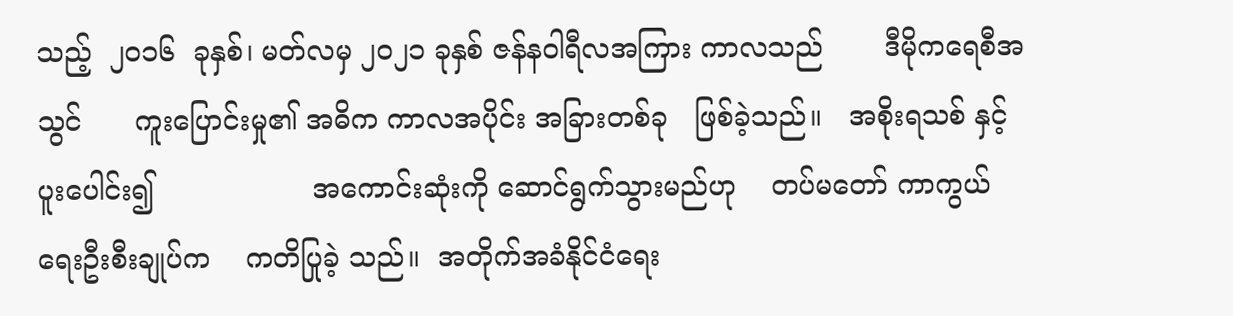သည့်  ၂၀၁၆  ခုနှစ်၊ မတ်လမှ ၂၀၂၁ ခုနှစ် ဇန်နဝါရီလအကြား ကာလသည်       ဒီမိုကရေစီအသွင်      ကူးပြောင်းမှု၏ အဓိက ကာလအပိုင်း အခြားတစ်ခု   ဖြစ်ခဲ့သည်။   အစိုးရသစ် နှင့်ပူးပေါင်း၍                  အကောင်းဆုံးကို ဆောင်ရွက်သွားမည်ဟု    တပ်မတော် ကာကွယ်ရေးဦးစီးချုပ်က    ကတိပြုခဲ့ သည်။  အတိုက်အခံနိုင်ငံရေး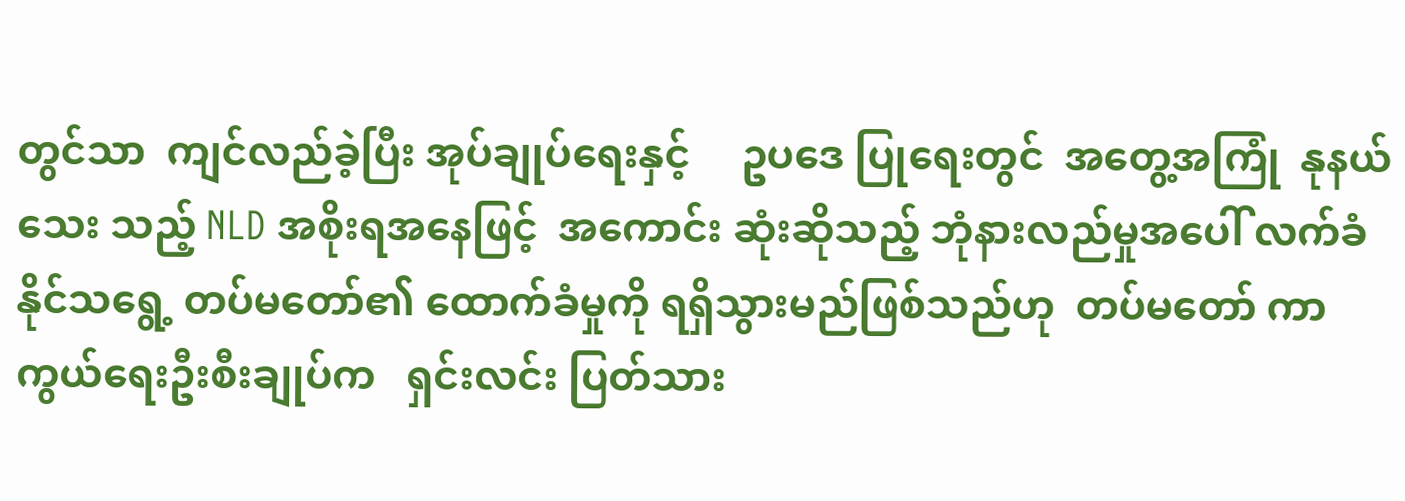တွင်သာ  ကျင်လည်ခဲ့ပြီး အုပ်ချုပ်ရေးနှင့်     ဥပဒေ ပြုရေးတွင်  အတွေ့အကြုံ  နုနယ်သေး သည့် NLD အစိုးရအနေဖြင့်  အကောင်း ဆုံးဆိုသည့် ဘုံနားလည်မှုအပေါ် လက်ခံ နိုင်သရွေ့ တပ်မတော်၏ ထောက်ခံမှုကို ရရှိသွားမည်ဖြစ်သည်ဟု  တပ်မတော် ကာကွယ်ရေးဦးစီးချုပ်က   ရှင်းလင်း ပြတ်သား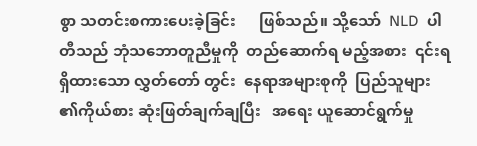စွာ သတင်းစကားပေးခဲ့ခြင်း      ဖြစ်သည်။ သို့သော်  NLD  ပါတီသည် ဘုံသဘောတူညီမှုကို  တည်ဆောက်ရ မည့်အစား  ၎င်းရရှိထားသော လွှတ်တော် တွင်း  နေရာအများစုကို  ပြည်သူများ ၏ကိုယ်စား ဆုံးဖြတ်ချက်ချပြီး   အရေး ယူဆောင်ရွက်မှု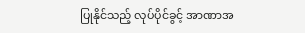ပြုနိုင်သည့် လုပ်ပိုင်ခွင့် အာဏာအ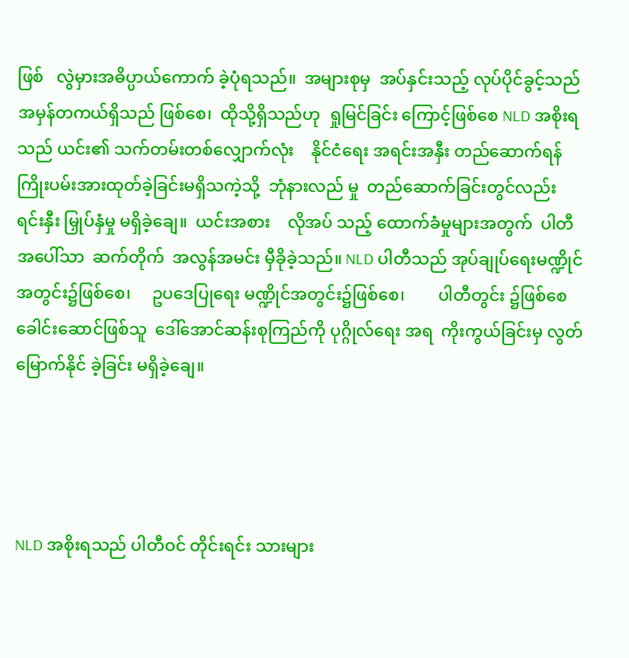ဖြစ်   လွဲမှားအဓိပ္ပာယ်ကောက် ခဲ့ပုံရသည်။  အများစုမှ  အပ်နှင်းသည့် လုပ်ပိုင်ခွင့်သည် အမှန်တကယ်ရှိသည် ဖြစ်စေ၊  ထိုသို့ရှိသည်ဟု  ရှုမြင်ခြင်း ကြောင့်ဖြစ်စေ NLD အစိုးရသည် ယင်း၏ သက်တမ်းတစ်လျှောက်လုံး    နိုင်ငံရေး အရင်းအနှီး တည်ဆောက်ရန် ကြိုးပမ်းအားထုတ်ခဲ့ခြင်းမရှိသကဲ့သို့  ဘုံနားလည် မှု  တည်ဆောက်ခြင်းတွင်လည်း ရင်းနှီး မြှုပ်နှံမှု မရှိခဲ့ချေ။  ယင်းအစား    လိုအပ် သည့် ထောက်ခံမှုများအတွက်  ပါတီ အပေါ်သာ  ဆက်တိုက်  အလွန်အမင်း မှီခိုခဲ့သည်။ NLD ပါတီသည် အုပ်ချုပ်ရေးမဏ္ဍိုင်အတွင်း၌ဖြစ်စေ၊     ဥပဒေပြုရေး မဏ္ဍိုင်အတွင်း၌ဖြစ်စေ၊        ပါတီတွင်း ၌ဖြစ်စေ                   ခေါင်းဆောင်ဖြစ်သူ  ဒေါ်အောင်ဆန်းစုကြည်ကို ပုဂ္ဂိုလ်ရေး အရ  ကိုးကွယ်ခြင်းမှ လွတ်မြောက်နိုင် ခဲ့ခြင်း မရှိခဲ့ချေ။




NLD အစိုးရသည် ပါတီဝင် တိုင်းရင်း သားများ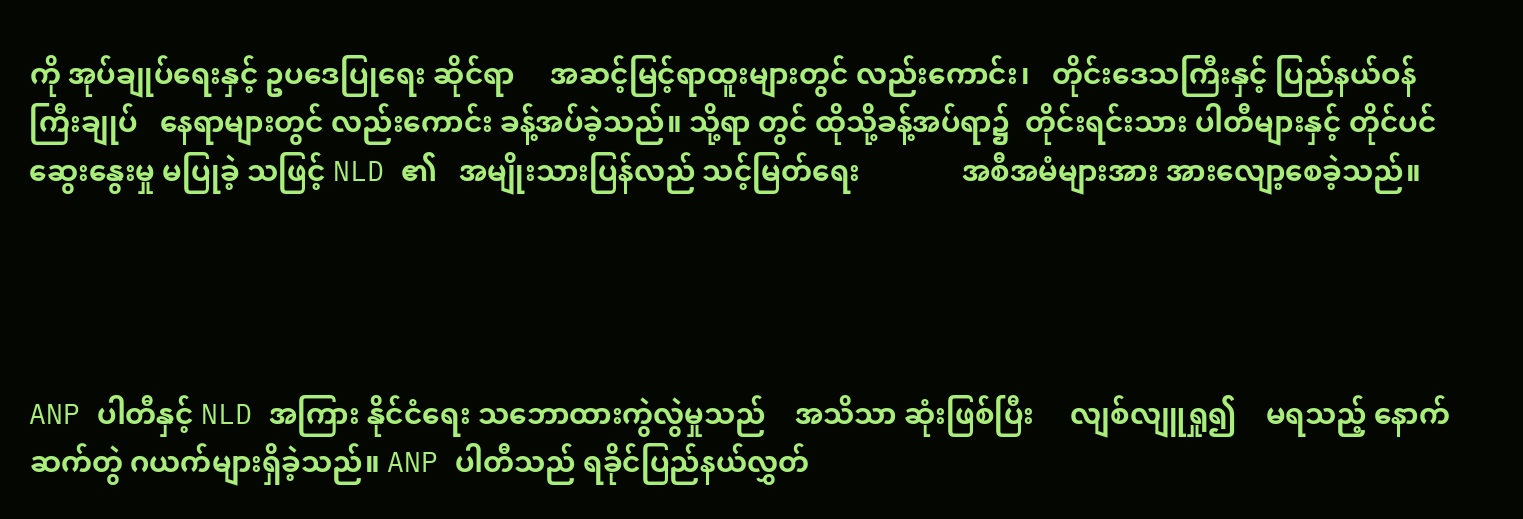ကို အုပ်ချုပ်ရေးနှင့် ဥပဒေပြုရေး ဆိုင်ရာ     အဆင့်မြင့်ရာထူးများတွင် လည်းကောင်း၊   တိုင်းဒေသကြီးနှင့် ပြည်နယ်ဝန်ကြီးချုပ်   နေရာများတွင် လည်းကောင်း ခန့်အပ်ခဲ့သည်။ သို့ရာ တွင် ထိုသို့ခန့်အပ်ရာ၌  တိုင်းရင်းသား ပါတီများနှင့် တိုင်ပင်ဆွေးနွေးမှု မပြုခဲ့ သဖြင့် NLD ၏   အမျိုးသားပြန်လည် သင့်မြတ်ရေး              အစီအမံများအား အားလျော့စေခဲ့သည်။




ANP ပါတီနှင့် NLD အကြား နိုင်ငံရေး သဘောထားကွဲလွဲမှုသည်    အသိသာ ဆုံးဖြစ်ပြီး     လျစ်လျူရှု၍    မရသည့် နောက်ဆက်တွဲ ဂယက်များရှိခဲ့သည်။ ANP ပါတီသည် ရခိုင်ပြည်နယ်လွှတ်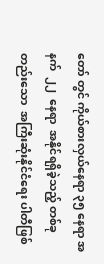တော် တွင် ကိုယ်စားလှယ်နေရာ ၃၅ နေရာ အနက်  ၂၂  နေရာ  အနိုင်ရရှိခဲ့သည့် တစ်ခုတည်းသော  အကြီးဆုံးနိုင်ငံရေး ပါတီဖြစ်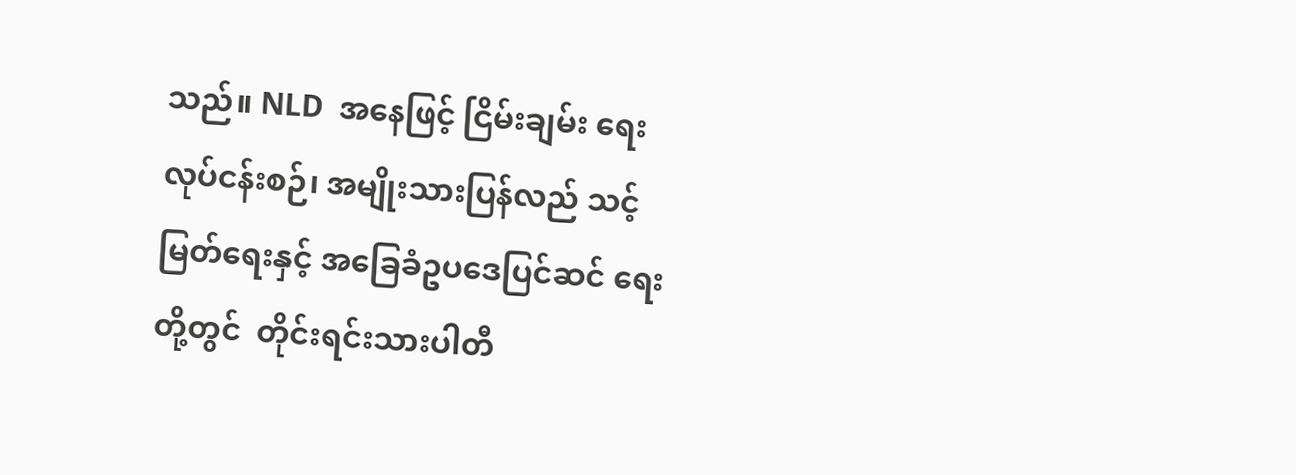သည်။ NLD  အနေဖြင့် ငြိမ်းချမ်း ရေးလုပ်ငန်းစဉ်၊ အမျိုးသားပြန်လည် သင့်မြတ်ရေးနှင့် အခြေခံဥပဒေပြင်ဆင် ရေးတို့တွင်  တိုင်းရင်းသားပါတီ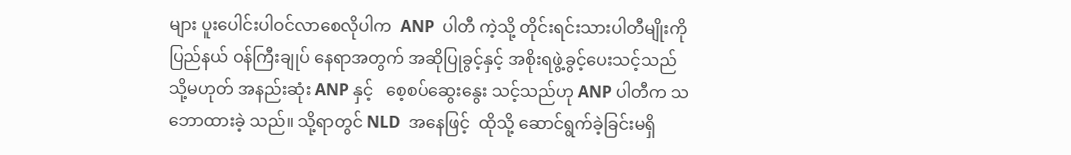များ ပူးပေါင်းပါဝင်လာစေလိုပါက  ANP  ပါတီ ကဲ့သို့ တိုင်းရင်းသားပါတီမျိုးကို    ပြည်နယ် ဝန်ကြီးချုပ် နေရာအတွက် အဆိုပြုခွင့်နှင့် အစိုးရဖွဲ့ခွင့်ပေးသင့်သည်    သို့မဟုတ် အနည်းဆုံး ANP နှင့်   စေ့စပ်ဆွေးနွေး သင့်သည်ဟု ANP ပါတီက သဘောထားခဲ့ သည်။ သို့ရာတွင် NLD  အနေဖြင့်  ထိုသို့ ဆောင်ရွက်ခဲ့ခြင်းမရှိ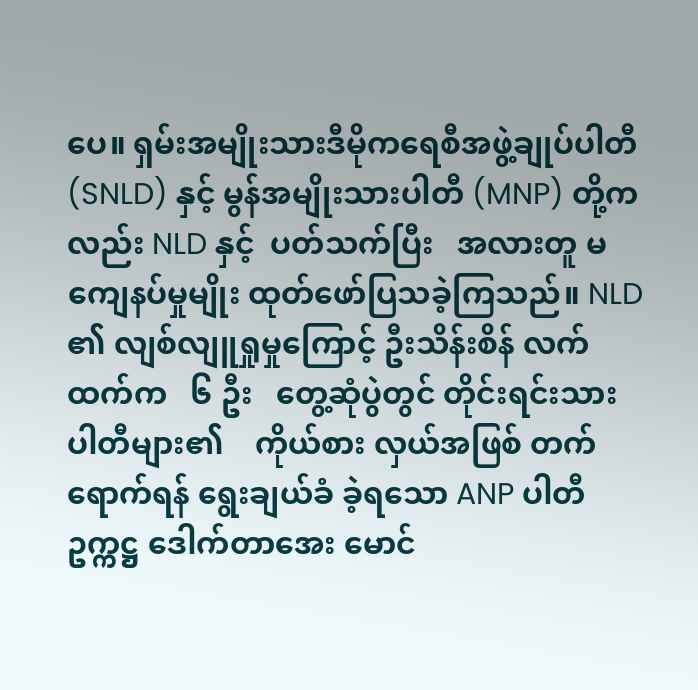ပေ။ ရှမ်းအမျိုးသားဒီမိုကရေစီအဖွဲ့ချုပ်ပါတီ  (SNLD) နှင့် မွန်အမျိုးသားပါတီ (MNP) တို့ကလည်း NLD နှင့်  ပတ်သက်ပြီး   အလားတူ မကျေနပ်မှုမျိုး ထုတ်ဖော်ပြသခဲ့ကြသည်။ NLD ၏ လျစ်လျူရှုမှုကြောင့် ဦးသိန်းစိန် လက်ထက်က   ၆ ဦး   တွေ့ဆုံပွဲတွင် တိုင်းရင်းသားပါတီများ၏    ကိုယ်စား လှယ်အဖြစ် တက်ရောက်ရန် ရွေးချယ်ခံ ခဲ့ရသော ANP ပါတီဥက္ကဋ္ဌ ဒေါက်တာအေး မောင်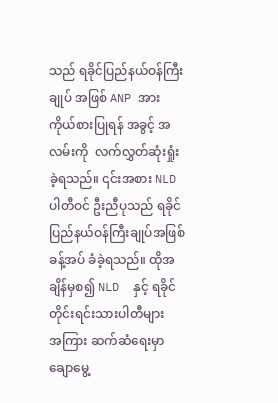သည် ရခိုင်ပြည်နယ်ဝန်ကြီးချုပ် အဖြစ် ANP အား ကိုယ်စားပြုရန် အခွင့် အလမ်းကို  လက်လွှတ်ဆုံးရှုံးခဲ့ရသည်။ ၎င်းအစား NLD ပါတီဝင် ဦးညီပုသည် ရခိုင်ပြည်နယ်ဝန်ကြီးချုပ်အဖြစ် ခန့်အပ် ခံခဲ့ရသည်။ ထိုအချိန်မှစ၍ NLD  နှင့် ရခိုင်တိုင်းရင်းသားပါတီများ    အကြား ဆက်ဆံရေးမှာ    ချောမွေ့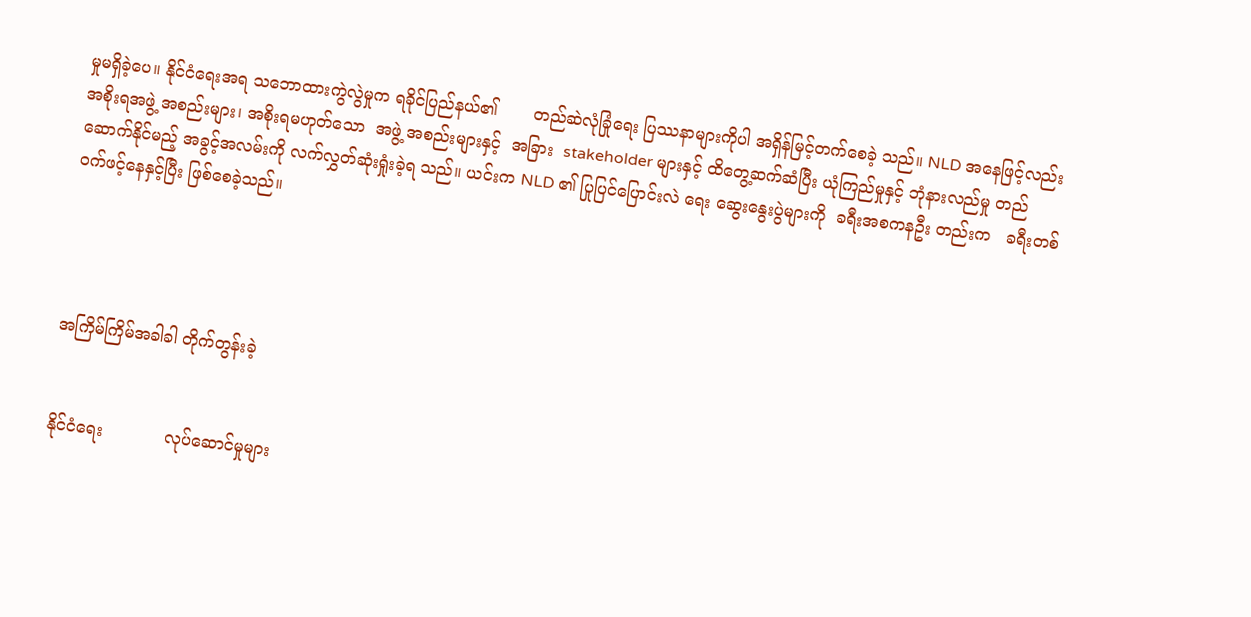မှုမရှိခဲ့ပေ။ နိုင်ငံရေးအရ သဘောထားကွဲလွဲမှုက ရခိုင်ပြည်နယ်၏       တည်ဆဲလုံခြုံရေး ပြဿနာများကိုပါ အရှိန်မြင့်တက်စေခဲ့ သည်။ NLD အနေဖြင့်လည်း အစိုးရအဖွဲ့ အစည်းများ၊ အစိုးရမဟုတ်သော  အဖွဲ့ အစည်းများနှင့်  အခြား  stakeholder များနှင့် ထိတွေ့ဆက်ဆံပြီး ယုံကြည်မှုနှင့် ဘုံနားလည်မှု တည်ဆောက်နိုင်မည့် အခွင့်အလမ်းကို လက်လွှတ်ဆုံးရှုံးခဲ့ရ သည်။ ယင်းက NLD ၏ ပြုပြင်ပြောင်းလဲ ရေး ဆွေးနွေးပွဲများကို  ခရီးအစကနဦး တည်းက   ခရီးတစ်ဝက်ဖင့်နေနှင့်ပြီး ဖြစ်စေခဲ့သည်။




အကြိမ်ကြိမ်အခါခါ တိုက်တွန်းခဲ့


နိုင်ငံရေး            လုပ်ဆောင်မှုများ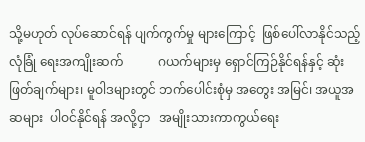သို့မဟုတ် လုပ်ဆောင်ရန် ပျက်ကွက်မှု များကြောင့်  ဖြစ်ပေါ်လာနိုင်သည့် လုံခြုံ ရေးအကျိုးဆက်           ဂယက်များမှ ရှောင်ကြဉ်နိုင်ရန်နှင့် ဆုံးဖြတ်ချက်များ၊ မူဝါဒများတွင် ဘက်ပေါင်းစုံမှ အတွေး အမြင်၊ အယူအဆများ  ပါဝင်နိုင်ရန် အလို့ငှာ   အမျိုးသားကာကွယ်ရေး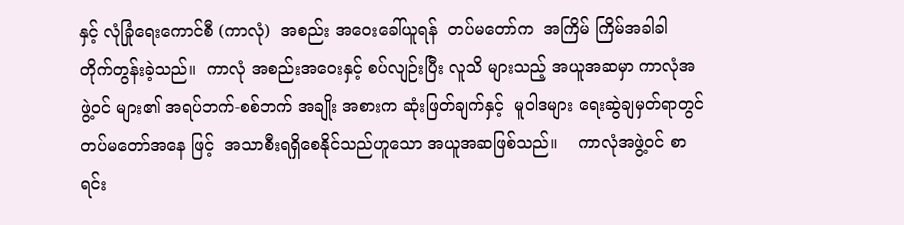နှင့် လုံခြုံရေးကောင်စီ (ကာလုံ)  အစည်း အဝေးခေါ်ယူရန်  တပ်မတော်က  အကြိမ် ကြိမ်အခါခါ တိုက်တွန်းခဲ့သည်။  ကာလုံ အစည်းအဝေးနှင့် စပ်လျဉ်းပြီး လူသိ များသည့် အယူအဆမှာ ကာလုံအဖွဲ့ဝင် များ၏ အရပ်ဘက်-စစ်ဘက် အချိုး အစားက ဆုံးဖြတ်ချက်နှင့်  မူဝါဒများ ရေးဆွဲချမှတ်ရာတွင် တပ်မတော်အနေ ဖြင့်  အသာစီးရရှိစေနိုင်သည်ဟူသော အယူအဆဖြစ်သည်။    ကာလုံအဖွဲ့ဝင် စာရင်း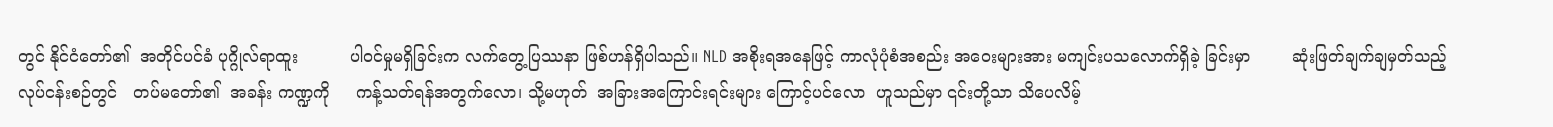တွင် နိုင်ငံတော်၏  အတိုင်ပင်ခံ ပုဂ္ဂိုလ်ရာထူး          ပါဝင်မှုမရှိခြင်းက လက်တွေ့ပြဿနာ ဖြစ်ဟန်ရှိပါသည်။ NLD အစိုးရအနေဖြင့် ကာလုံပုံစံအစည်း အဝေးများအား မကျင်းပသလောက်ရှိခဲ့ ခြင်းမှာ        ဆုံးဖြတ်ချက်ချမှတ်သည့် လုပ်ငန်းစဉ်တွင်   တပ်မတော်၏  အခန်း ကဏ္ဍကို     ကန့်သတ်ရန်အတွက်လော၊ သို့မဟုတ်  အခြားအကြောင်းရင်းများ ကြောင့်ပင်လော  ဟူသည်မှာ ၎င်းတို့သာ သိပေလိမ့်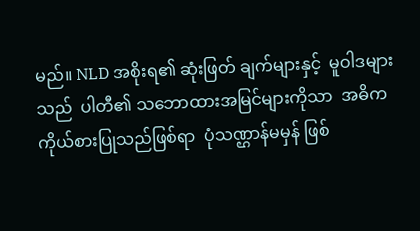မည်။ NLD အစိုးရ၏ ဆုံးဖြတ် ချက်များနှင့်  မူဝါဒများသည်  ပါတီ၏ သဘောထားအမြင်များကိုသာ  အဓိက ကိုယ်စားပြုသည်ဖြစ်ရာ  ပုံသဏ္ဌာန်မမှန် ဖြစ်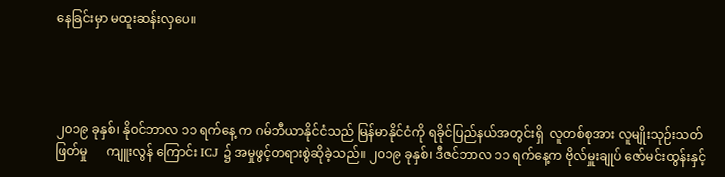နေခြင်းမှာ မထူးဆန်းလှပေ။




၂၀၁၉ ခုနှစ်၊ နိုဝင်ဘာလ ၁၁ ရက်နေ့ က ဂမ်ဘီယာနိုင်ငံသည် မြန်မာနိုင်ငံကို ရခိုင်ပြည်နယ်အတွင်းရှိ  လူတစ်စုအား လူမျိုးသုဉ်းသတ်ဖြတ်မှု      ကျူးလွန် ကြောင်း ICJ ၌ အမှုဖွင့်တရားစွဲဆိုခဲ့သည်။ ၂၀၁၉ ခုနှစ်၊ ဒီဇင်ဘာလ ၁၁ ရက်နေ့က ဗိုလ်မှူးချုပ် ဇော်မင်းထွန်းနှင့်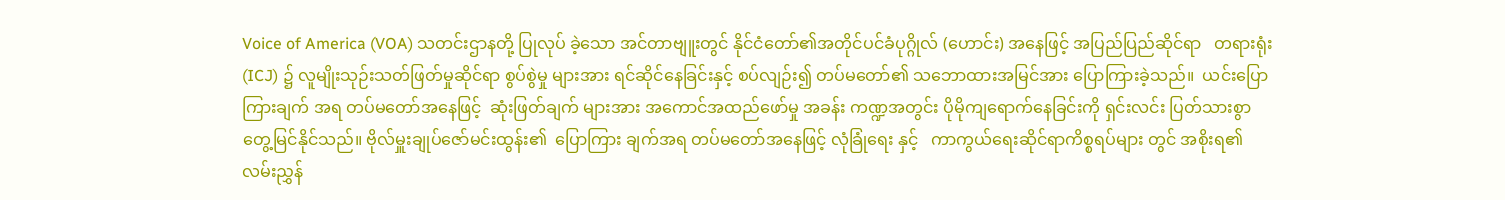Voice of America (VOA) သတင်းဌာနတို့ ပြုလုပ် ခဲ့သော အင်တာဗျူးတွင် နိုင်ငံတော်၏အတိုင်ပင်ခံပုဂ္ဂိုလ် (ဟောင်း) အနေဖြင့် အပြည်ပြည်ဆိုင်ရာ   တရားရုံး(ICJ) ၌ လူမျိုးသုဉ်းသတ်ဖြတ်မှုဆိုင်ရာ စွပ်စွဲမှု များအား ရင်ဆိုင်နေခြင်းနှင့် စပ်လျဉ်း၍ တပ်မတော်၏ သဘောထားအမြင်အား ပြောကြားခဲ့သည်။  ယင်းပြောကြားချက် အရ တပ်မတော်အနေဖြင့်  ဆုံးဖြတ်ချက် များအား အကောင်အထည်ဖော်မှု အခန်း ကဏ္ဍအတွင်း ပိုမိုကျရောက်နေခြင်းကို ရှင်းလင်း ပြတ်သားစွာ တွေ့မြင်နိုင်သည်။ ဗိုလ်မှူးချုပ်ဇော်မင်းထွန်း၏  ပြောကြား ချက်အရ တပ်မတော်အနေဖြင့် လုံခြုံရေး နှင့်   ကာကွယ်ရေးဆိုင်ရာကိစ္စရပ်များ တွင် အစိုးရ၏ လမ်းညွှန်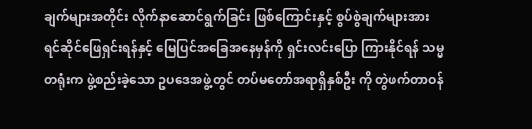ချက်များအတိုင်း လိုက်နာဆောင်ရွက်ခြင်း ဖြစ်ကြောင်းနှင့် စွပ်စွဲချက်များအား ရင်ဆိုင်ဖြေရှင်းရန်နှင့် မြေပြင်အခြေအနေမှန်ကို ရှင်းလင်းပြော ကြားနိုင်ရန် သမ္မတရုံးက ဖွဲ့စည်းခဲ့သော ဥပဒေအဖွဲ့တွင် တပ်မတော်အရာရှိနှစ်ဦး ကို တွဲဖက်တာဝန်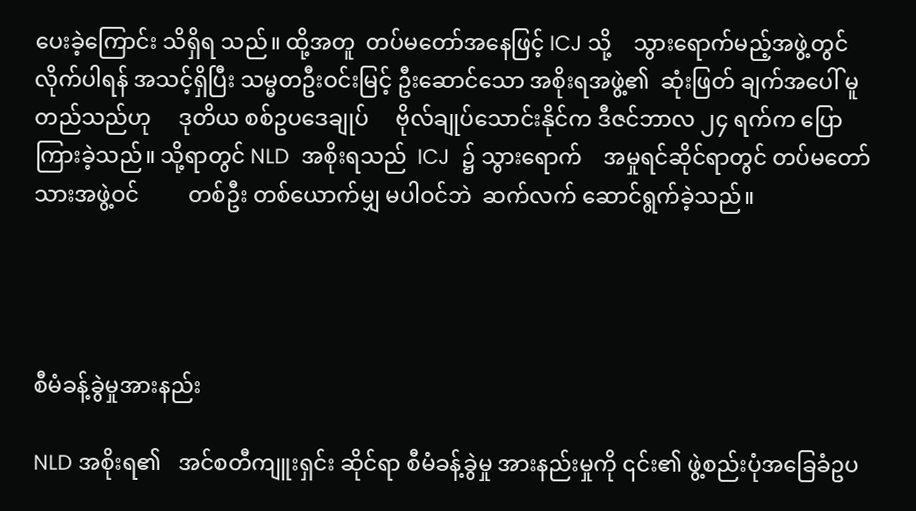ပေးခဲ့ကြောင်း သိရှိရ သည်။ ထို့အတူ  တပ်မတော်အနေဖြင့် ICJ သို့    သွားရောက်မည့်အဖွဲ့တွင် လိုက်ပါရန် အသင့်ရှိပြီး သမ္မတဦးဝင်းမြင့် ဦးဆောင်သော အစိုးရအဖွဲ့၏  ဆုံးဖြတ် ချက်အပေါ် မူတည်သည်ဟု     ဒုတိယ စစ်ဥပဒေချုပ်     ဗိုလ်ချုပ်သောင်းနိုင်က ဒီဇင်ဘာလ ၂၄ ရက်က ပြောကြားခဲ့သည်။ သို့ရာတွင် NLD  အစိုးရသည်  ICJ  ၌ သွားရောက်    အမှုရင်ဆိုင်ရာတွင် တပ်မတော်သားအဖွဲ့ဝင်         တစ်ဦး တစ်ယောက်မျှ မပါဝင်ဘဲ  ဆက်လက် ဆောင်ရွက်ခဲ့သည်။




စီမံခန့်ခွဲမှုအားနည်း

NLD အစိုးရ၏   အင်စတီကျူးရှင်း ဆိုင်ရာ စီမံခန့်ခွဲမှု အားနည်းမှုကို ၎င်း၏ ဖွဲ့စည်းပုံအခြေခံဥပ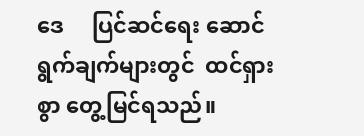ဒေ     ပြင်ဆင်ရေး ဆောင်ရွက်ချက်များတွင်  ထင်ရှားစွာ တွေ့မြင်ရသည်။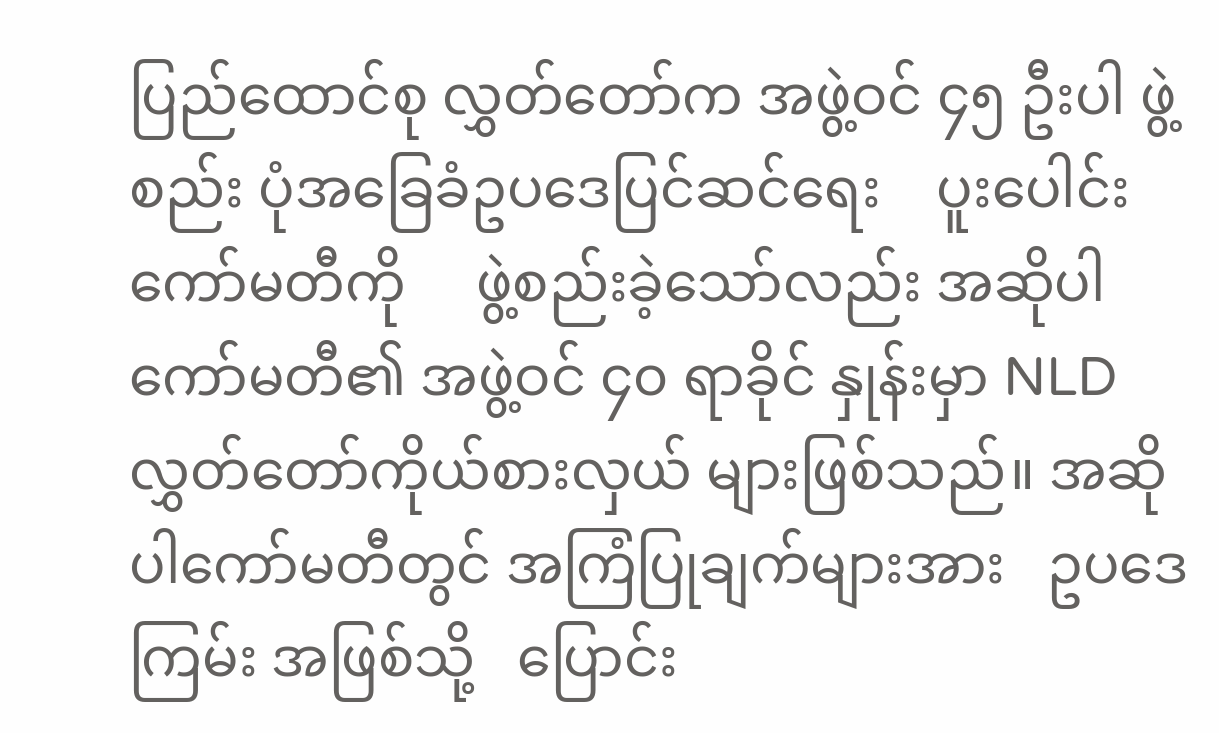ပြည်ထောင်စု လွှတ်တော်က အဖွဲ့ဝင် ၄၅ ဦးပါ ဖွဲ့စည်း ပုံအခြေခံဥပဒေပြင်ဆင်ရေး    ပူးပေါင်း ကော်မတီကို     ဖွဲ့စည်းခဲ့သော်လည်း အဆိုပါကော်မတီ၏ အဖွဲ့ဝင် ၄၀ ရာခိုင် နှုန်းမှာ NLD လွှတ်တော်ကိုယ်စားလှယ် များဖြစ်သည်။ အဆိုပါကော်မတီတွင် အကြံပြုချက်များအား   ဥပဒေကြမ်း အဖြစ်သို့   ပြောင်း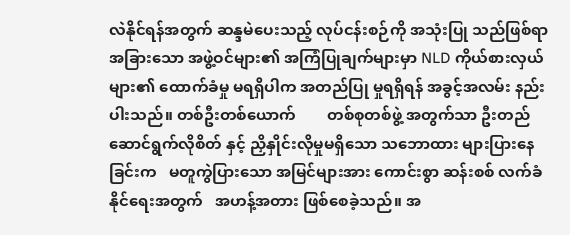လဲနိုင်ရန်အတွက် ဆန္ဒမဲပေးသည့် လုပ်ငန်းစဉ်ကို အသုံးပြု သည်ဖြစ်ရာ အခြားသော အဖွဲ့ဝင်များ၏ အကြံပြုချက်များမှာ NLD ကိုယ်စားလှယ် များ၏ ထောက်ခံမှု မရရှိပါက အတည်ပြု မှုရရှိရန် အခွင့်အလမ်း နည်းပါးသည်။ တစ်ဦးတစ်ယောက်        တစ်စုတစ်ဖွဲ့ အတွက်သာ ဦးတည်ဆောင်ရွက်လိုစိတ် နှင့် ညှိနှိုင်းလိုမှုမရှိသော သဘောထား များပြားနေခြင်းက   မတူကွဲပြားသော အမြင်များအား ကောင်းစွာ ဆန်းစစ် လက်ခံနိုင်ရေးအတွက်   အဟန့်အတား ဖြစ်စေခဲ့သည်။ အ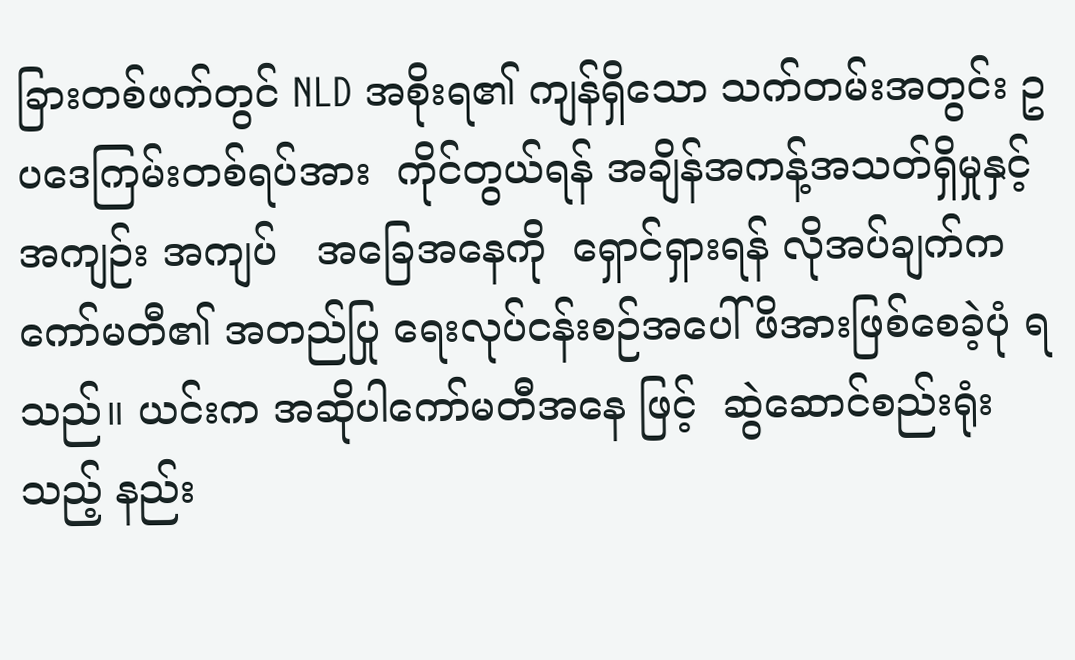ခြားတစ်ဖက်တွင် NLD အစိုးရ၏ ကျန်ရှိသော သက်တမ်းအတွင်း ဥပဒေကြမ်းတစ်ရပ်အား  ကိုင်တွယ်ရန် အချိန်အကန့်အသတ်ရှိမှုနှင့် အကျဉ်း အကျပ်   အခြေအနေကို  ရှောင်ရှားရန် လိုအပ်ချက်က ကော်မတီ၏ အတည်ပြု ရေးလုပ်ငန်းစဉ်အပေါ် ဖိအားဖြစ်စေခဲ့ပုံ ရသည်။ ယင်းက အဆိုပါကော်မတီအနေ ဖြင့်  ဆွဲဆောင်စည်းရုံးသည့် နည်း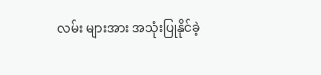လမ်း များအား အသုံးပြုနိုင်ခဲ့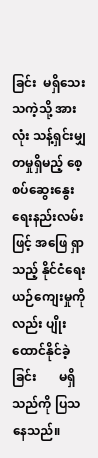ခြင်း  မရှိသေး သကဲ့သို့ အားလုံး သန့်ရှင်းမျှတမှုရှိမည့် စေ့စပ်ဆွေးနွေးရေးနည်းလမ်းဖြင့် အဖြေ ရှာသည့် နိုင်ငံရေးယဉ်ကျေးမှုကိုလည်း ပျိုးထောင်နိုင်ခဲ့ခြင်း       မရှိသည်ကို ပြသနေသည်။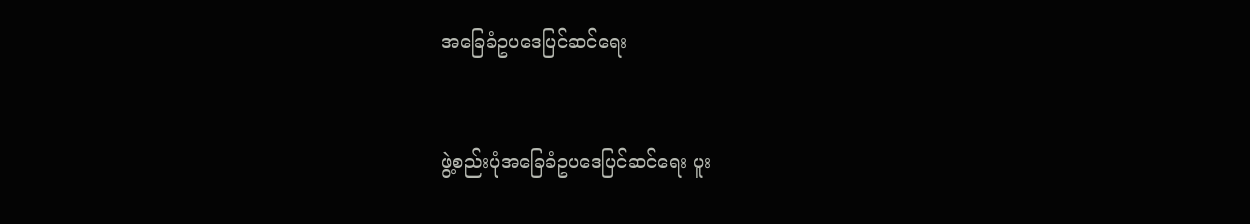အခြေခံဥပဒေပြင်ဆင်ရေး


ဖွဲ့စည်းပုံအခြေခံဥပဒေပြင်ဆင်ရေး ပူး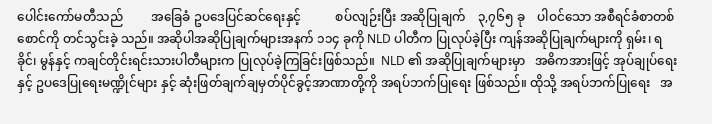ပေါင်းကော်မတီသည်         အခြေခံ ဥပဒေပြင်ဆင်ရေးနှင့်           စပ်လျဉ်းပြီး အဆိုပြုချက်    ၃,၇၆၅ ခု    ပါဝင်သော အစီရင်ခံစာတစ်စောင်ကို တင်သွင်းခဲ့ သည်။ အဆိုပါအဆိုပြုချက်များအနက် ၁၁၄ ခုကို NLD ပါတီက ပြုလုပ်ခဲ့ပြီး ကျန်အဆိုပြုချက်များကို ရှမ်း၊ ရခိုင်၊ မွန်နှင့် ကချင်တိုင်းရင်းသားပါတီများက ပြုလုပ်ခဲ့ကြခြင်းဖြစ်သည်။  NLD ၏ အဆိုပြုချက်များမှာ   အဓိကအားဖြင့် အုပ်ချုပ်ရေးနှင့် ဥပဒေပြုရေးမဏ္ဍိုင်များ နှင့် ဆုံးဖြတ်ချက်ချမှတ်ပိုင်ခွင့်အာဏာတို့ကို အရပ်ဘက်ပြုရေး ဖြစ်သည်။ ထိုသို့ အရပ်ဘက်ပြုရေး   အ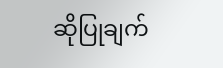ဆိုပြုချက်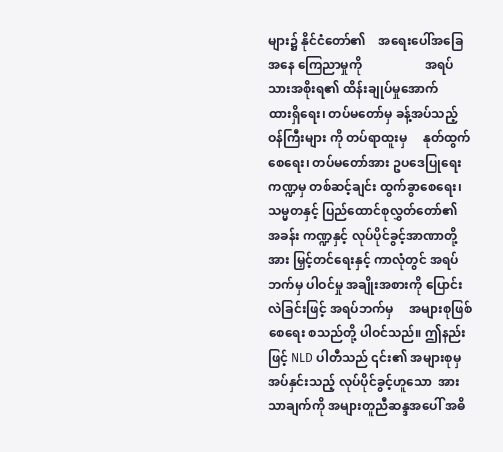များ၌ နိုင်ငံတော်၏    အရေးပေါ်အခြေအနေ ကြေညာမှုကို                    အရပ်သားအစိုးရ၏ ထိန်းချုပ်မှုအောက်                ထားရှိရေး၊ တပ်မတော်မှ ခန့်အပ်သည့် ဝန်ကြီးများ ကို တပ်ရာထူးမှ     နုတ်ထွက်စေရေး၊ တပ်မတော်အား ဥပဒေပြုရေးကဏ္ဍမှ တစ်ဆင့်ချင်း ထွက်ခွာစေရေး၊ သမ္မတနှင့် ပြည်ထောင်စုလွှတ်တော်၏    အခန်း ကဏ္ဍနှင့် လုပ်ပိုင်ခွင့်အာဏာတို့အား မြှင့်တင်ရေးနှင့် ကာလုံတွင် အရပ်ဘက်မှ ပါဝင်မှု အချိုးအစားကို ပြောင်းလဲခြင်းဖြင့် အရပ်ဘက်မှ     အများစုဖြစ်စေရေး စသည်တို့ ပါဝင်သည်။ ဤနည်းဖြင့် NLD ပါတီသည် ၎င်း၏ အများစုမှအပ်နှင်းသည့် လုပ်ပိုင်ခွင့်ဟူသော  အားသာချက်ကို အများတူညီဆန္ဒအပေါ် အဓိ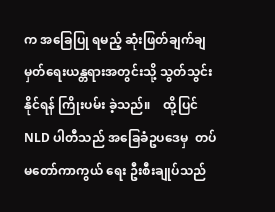က အခြေပြု ရမည့် ဆုံးဖြတ်ချက်ချမှတ်ရေးယန္တရားအတွင်းသို့ သွတ်သွင်းနိုင်ရန် ကြိုးပမ်း ခဲ့သည်။    ထို့ပြင်    NLD ပါတီသည် အခြေခံဥပဒေမှ  တပ်မတော်ကာကွယ် ရေး ဦးစီးချုပ်သည်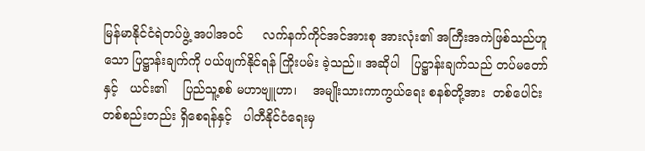မြန်မာနိုင်ငံရဲတပ်ဖွဲ့ အပါအဝင်     လက်နက်ကိုင်အင်အားစု အားလုံး၏ အကြီးအကဲဖြစ်သည်ဟူသော ပြဋ္ဌာန်းချက်ကို ပယ်ဖျက်နိုင်ရန် ကြိုးပမ်း ခဲ့သည်။ အဆိုပါ   ပြဋ္ဌာန်းချက်သည် တပ်မတော်နှင့်   ယင်း၏    ပြည်သူ့စစ် မဟာဗျူဟာ၊    အမျိုးသားကာကွယ်ရေး စနစ်တို့အား  တစ်ပေါင်းတစ်စည်းတည်း ရှိစေရန်နှင့်   ပါတီနိုင်ငံရေးမှ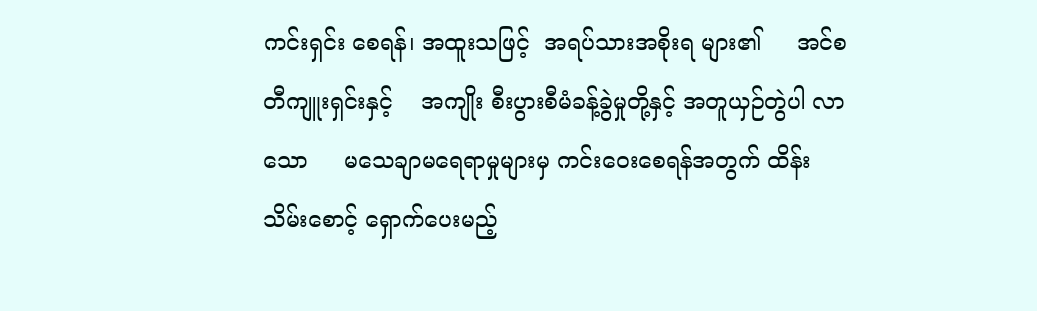ကင်းရှင်း စေရန်၊ အထူးသဖြင့်  အရပ်သားအစိုးရ များ၏     အင်စတီကျူးရှင်းနှင့်    အကျိုး စီးပွားစီမံခန့်ခွဲမှုတို့နှင့် အတူယှဉ်တွဲပါ လာသော     မသေချာမရေရာမှုများမှ ကင်းဝေးစေရန်အတွက် ထိန်းသိမ်းစောင့် ရှောက်ပေးမည့်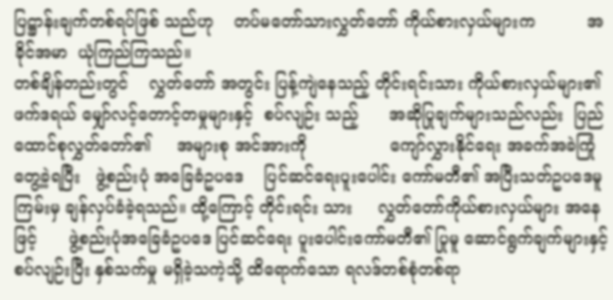ပြဋ္ဌာန်းချက်တစ်ရပ်ဖြစ် သည်ဟု    တပ်မတော်သားလွှတ်တော် ကိုယ်စားလှယ်များက          အခိုင်အမာ  ယုံကြည်ကြသည်။
တစ်ချိန်တည်းတွင်    လွှတ်တော် အတွင်း ပြန့်ကျဲနေသည့် တိုင်းရင်းသား ကိုယ်စားလှယ်များ၏          ဖက်ဒရယ် မျှော်လင့်တောင့်တမှုများနှင့်  စပ်လျဉ်း သည့်      အဆိုပြုချက်များသည်လည်း  ပြည်ထောင်စုလွှတ်တော်၏     အများစု အင်အားကို                ကျော်လွှားနိုင်ရေး အခက်အခဲကြုံတွေ့ခဲ့ရပြီး   ဖွဲ့စည်းပုံ အခြေခံဥပဒေ    ပြင်ဆင်ရေးပူးပေါင်း ကော်မတီ၏ အပြီးသတ်ဥပဒေမူကြမ်းမှ ချန်လှပ်ခံခဲ့ရသည်။ ထို့ကြောင့် တိုင်းရင်း သား     လွှတ်တော်ကိုယ်စားလှယ်များ အနေဖြင့်      ဖွဲ့စည်းပုံအခြေခံဥပဒေ ပြင်ဆင်ရေး ပူးပေါင်းကော်မတီ၏ ပြုမူ ဆောင်ရွက်ချက်များနှင့်   စပ်လျဉ်းပြီး နှစ်သက်မှု မရှိခဲ့သကဲ့သို့ ထိရောက်သော ရလဒ်တစ်စုံတစ်ရာ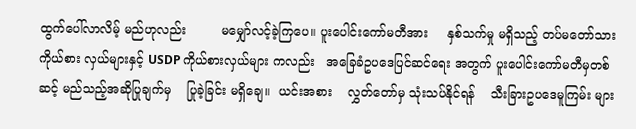ထွက်ပေါ်လာလိမ့် မည်ဟုလည်း         မမျှော်လင့်ခဲ့ကြပေ။ ပူးပေါင်းကော်မတီအား     နှစ်သက်မှု မရှိသည့် တပ်မတော်သားကိုယ်စား လှယ်များနှင့် USDP ကိုယ်စားလှယ်များ ကလည်း   အခြေခံဥပဒေပြင်ဆင်ရေး အတွက် ပူးပေါင်းကော်မတီမှတစ်ဆင့် မည်သည့်အဆိုပြုချက်မှ    ပြုခဲ့ခြင်း မရှိချေ။  ယင်းအစား    လွှတ်တော်မှ သုံးသပ်နိုင်ရန်    သီးခြားဥပဒေမူကြမ်း များ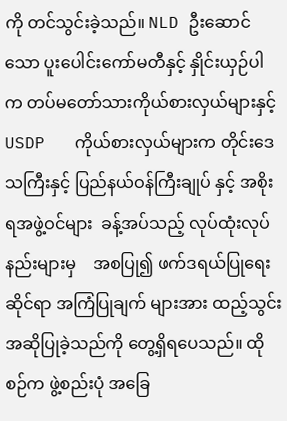ကို တင်သွင်းခဲ့သည်။ NLD ဦးဆောင် သော ပူးပေါင်းကော်မတီနှင့် နှိုင်းယှဉ်ပါ က တပ်မတော်သားကိုယ်စားလှယ်များနှင့်  USDP   ကိုယ်စားလှယ်များက တိုင်းဒေသကြီးနှင့် ပြည်နယ်ဝန်ကြီးချုပ် နှင့် အစိုးရအဖွဲ့ဝင်များ  ခန့်အပ်သည့် လုပ်ထုံးလုပ်နည်းများမှ    အစပြု၍ ဖက်ဒရယ်ပြုရေးဆိုင်ရာ အကြံပြုချက် များအား ထည့်သွင်းအဆိုပြုခဲ့သည်ကို တွေ့ရှိရပေသည်။ ထိုစဉ်က ဖွဲ့စည်းပုံ အခြေ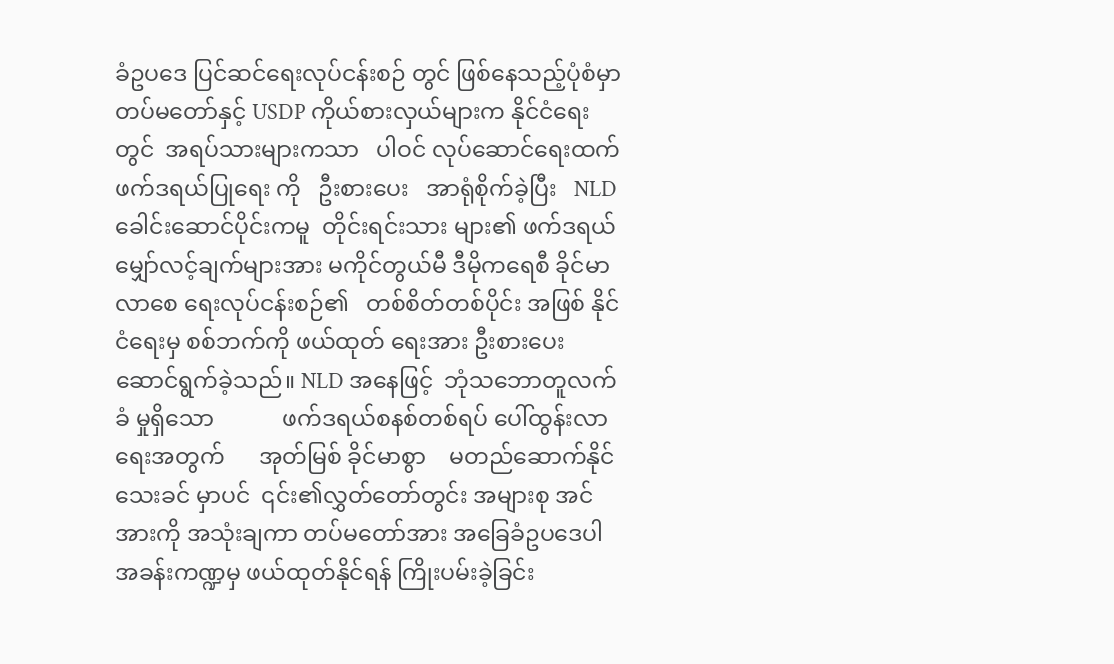ခံဥပဒေ ပြင်ဆင်ရေးလုပ်ငန်းစဉ် တွင် ဖြစ်နေသည့်ပုံစံမှာ တပ်မတော်နှင့် USDP ကိုယ်စားလှယ်များက နိုင်ငံရေး တွင်  အရပ်သားများကသာ   ပါဝင် လုပ်ဆောင်ရေးထက် ဖက်ဒရယ်ပြုရေး ကို   ဦးစားပေး   အာရုံစိုက်ခဲ့ပြီး   NLD ခေါင်းဆောင်ပိုင်းကမူ  တိုင်းရင်းသား များ၏ ဖက်ဒရယ်မျှော်လင့်ချက်များအား မကိုင်တွယ်မီ ဒီမိုကရေစီ ခိုင်မာလာစေ ရေးလုပ်ငန်းစဉ်၏   တစ်စိတ်တစ်ပိုင်း အဖြစ် နိုင်ငံရေးမှ စစ်ဘက်ကို ဖယ်ထုတ် ရေးအား ဦးစားပေး ဆောင်ရွက်ခဲ့သည်။ NLD အနေဖြင့်  ဘုံသဘောတူလက်ခံ မှုရှိသော            ဖက်ဒရယ်စနစ်တစ်ရပ် ပေါ်ထွန်းလာရေးအတွက်      အုတ်မြစ် ခိုင်မာစွာ    မတည်ဆောက်နိုင်သေးခင် မှာပင်  ၎င်း၏လွှတ်တော်တွင်း အများစု အင်အားကို အသုံးချကာ တပ်မတော်အား အခြေခံဥပဒေပါ         အခန်းကဏ္ဍမှ ဖယ်ထုတ်နိုင်ရန် ကြိုးပမ်းခဲ့ခြင်း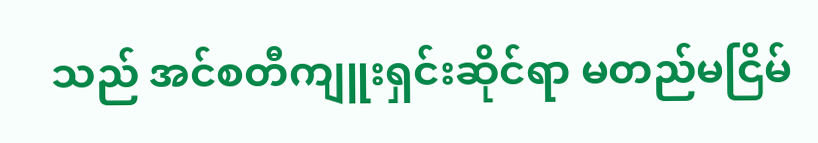သည် အင်စတီကျူးရှင်းဆိုင်ရာ မတည်မငြိမ်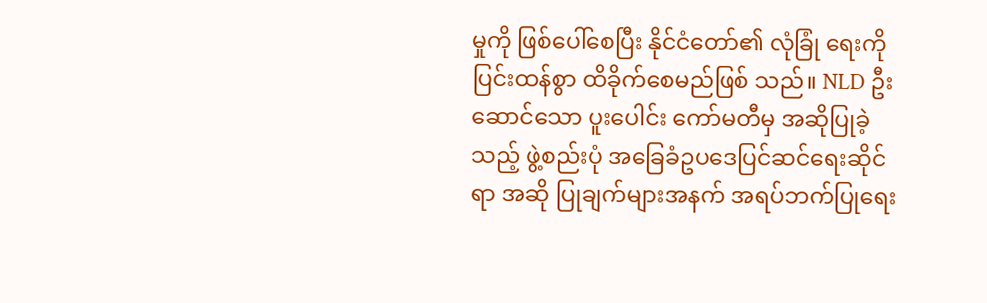မှုကို ဖြစ်ပေါ်စေပြီး နိုင်ငံတော်၏ လုံခြုံ ရေးကို ပြင်းထန်စွာ ထိခိုက်စေမည်ဖြစ် သည်။ NLD ဦးဆောင်သော ပူးပေါင်း ကော်မတီမှ အဆိုပြုခဲ့သည့် ဖွဲ့စည်းပုံ အခြေခံဥပဒေပြင်ဆင်ရေးဆိုင်ရာ အဆို ပြုချက်များအနက် အရပ်ဘက်ပြုရေး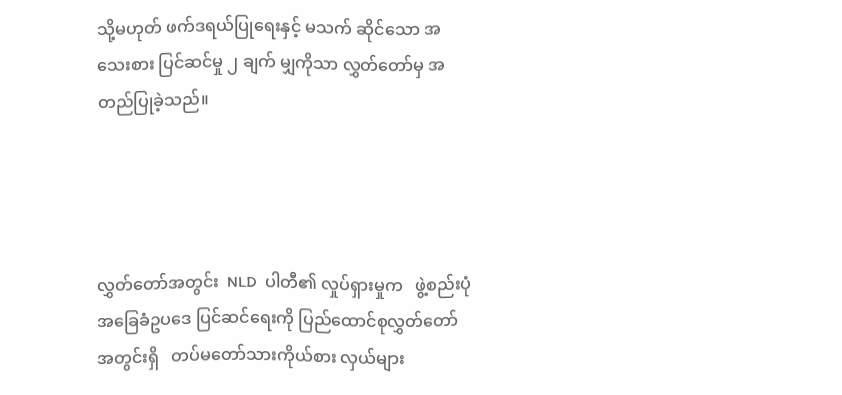သို့မဟုတ် ဖက်ဒရယ်ပြုရေးနှင့် မသက် ဆိုင်သော အသေးစား ပြင်ဆင်မှု ၂ ချက် မျှကိုသာ လွှတ်တော်မှ အတည်ပြုခဲ့သည်။




လွှတ်တော်အတွင်း  NLD  ပါတီ၏ လှုပ်ရှားမှုက   ဖွဲ့စည်းပုံအခြေခံဥပဒေ ပြင်ဆင်ရေးကို ပြည်ထောင်စုလွှတ်တော် အတွင်းရှိ   တပ်မတော်သားကိုယ်စား လှယ်များ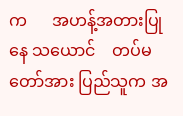က      အဟန့်အတားပြုနေ သယောင်    တပ်မတော်အား ပြည်သူက အ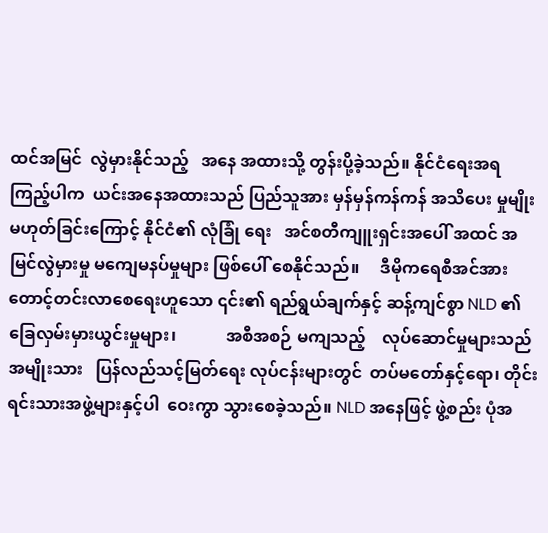ထင်အမြင်  လွဲမှားနိုင်သည့်   အနေ အထားသို့ တွန်းပို့ခဲ့သည်။ နိုင်ငံရေးအရ ကြည့်ပါက  ယင်းအနေအထားသည် ပြည်သူအား မှန်မှန်ကန်ကန် အသိပေး မှုမျိုးမဟုတ်ခြင်းကြောင့် နိုင်ငံ၏ လုံခြုံ ရေး   အင်စတီကျူးရှင်းအပေါ် အထင် အမြင်လွဲမှားမှု မကျေမနပ်မှုများ ဖြစ်ပေါ် စေနိုင်သည်။     ဒီမိုကရေစီအင်အား တောင့်တင်းလာစေရေးဟူသော ၎င်း၏ ရည်ရွယ်ချက်နှင့် ဆန့်ကျင်စွာ NLD ၏ ခြေလှမ်းမှားယွင်းမှုများ၊            အစီအစဉ် မကျသည့်    လုပ်ဆောင်မှုများသည်  အမျိုးသား   ပြန်လည်သင့်မြတ်ရေး လုပ်ငန်းများတွင်  တပ်မတော်နှင့်ရော၊ တိုင်းရင်းသားအဖွဲ့များနှင့်ပါ  ဝေးကွာ သွားစေခဲ့သည်။ NLD အနေဖြင့် ဖွဲ့စည်း ပုံအ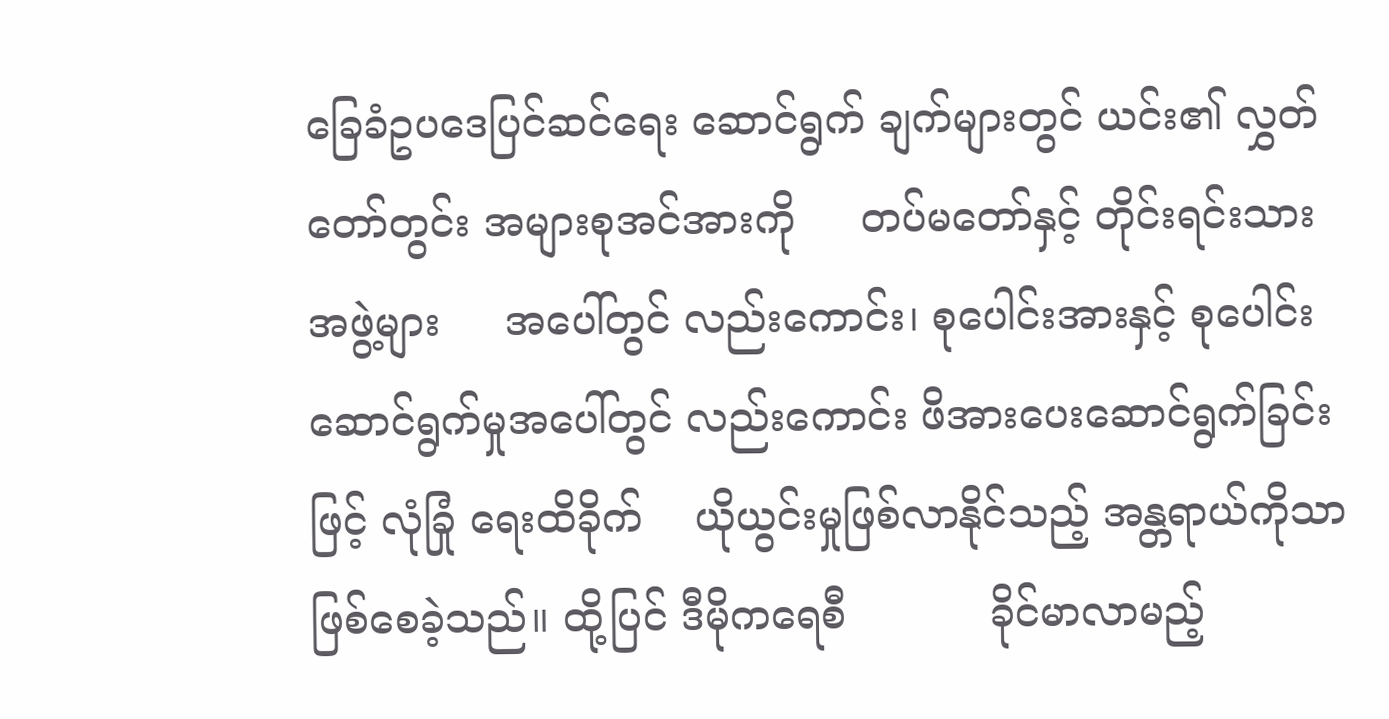ခြေခံဥပဒေပြင်ဆင်ရေး ဆောင်ရွက် ချက်များတွင် ယင်း၏ လွှတ်တော်တွင်း အများစုအင်အားကို     တပ်မတော်နှင့် တိုင်းရင်းသားအဖွဲ့များ     အပေါ်တွင် လည်းကောင်း၊ စုပေါင်းအားနှင့် စုပေါင်း ဆောင်ရွက်မှုအပေါ်တွင် လည်းကောင်း ဖိအားပေးဆောင်ရွက်ခြင်းဖြင့် လုံခြုံ ရေးထိခိုက်    ယိုယွင်းမှုဖြစ်လာနိုင်သည့် အန္တရာယ်ကိုသာ ဖြစ်စေခဲ့သည်။ ထို့ပြင် ဒီမိုကရေစီ           ခိုင်မာလာမည့်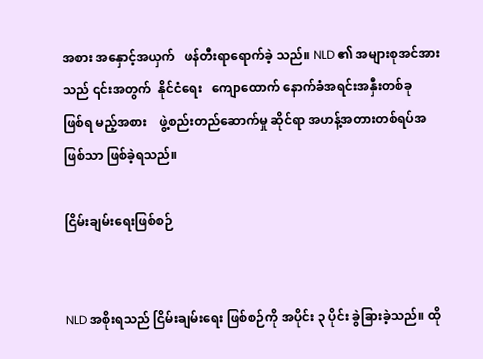အစား အနှောင့်အယှက်   ဖန်တီးရာရောက်ခဲ့ သည်။ NLD ၏ အများစုအင်အားသည် ၎င်းအတွက်  နိုင်ငံရေး   ကျောထောက် နောက်ခံအရင်းအနှီးတစ်ခု     ဖြစ်ရ မည့်အစား    ဖွဲ့စည်းတည်ဆောက်မှု ဆိုင်ရာ အဟန့်အတားတစ်ရပ်အဖြစ်သာ ဖြစ်ခဲ့ရသည်။

ငြိမ်းချမ်းရေးဖြစ်စဉ်


NLD အစိုးရသည် ငြိမ်းချမ်းရေး ဖြစ်စဉ်ကို အပိုင်း ၃ ပိုင်း ခွဲခြားခဲ့သည်။ ထို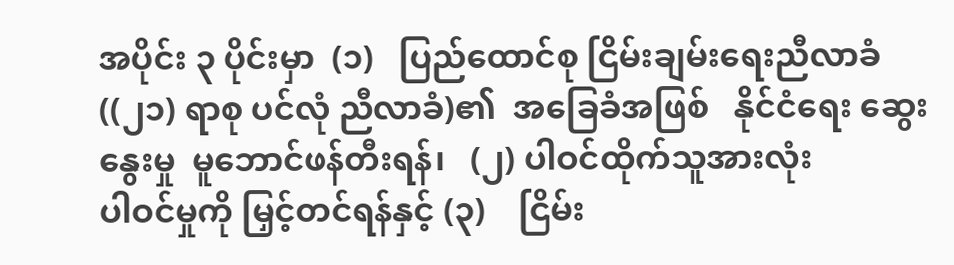အပိုင်း ၃ ပိုင်းမှာ  (၁)   ပြည်ထောင်စု ငြိမ်းချမ်းရေးညီလာခံ ((၂၁) ရာစု ပင်လုံ ညီလာခံ)၏  အခြေခံအဖြစ်   နိုင်ငံရေး ဆွေးနွေးမှု  မူဘောင်ဖန်တီးရန်၊   (၂) ပါဝင်ထိုက်သူအားလုံး            ပါဝင်မှုကို မြှင့်တင်ရန်နှင့် (၃)    ငြိမ်း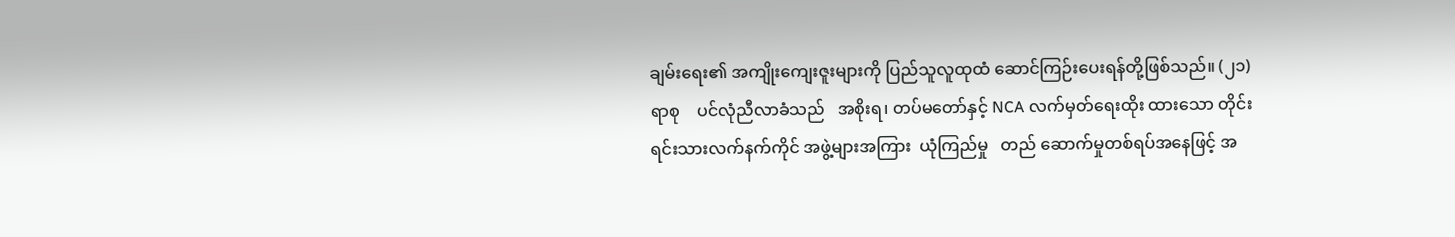ချမ်းရေး၏ အကျိုးကျေးဇူးများကို ပြည်သူလူထုထံ ဆောင်ကြဉ်းပေးရန်တို့ဖြစ်သည်။ (၂၁) ရာစု    ပင်လုံညီလာခံသည်   အစိုးရ၊ တပ်မတော်နှင့် NCA လက်မှတ်ရေးထိုး ထားသော တိုင်းရင်းသားလက်နက်ကိုင် အဖွဲ့များအကြား  ယုံကြည်မှု   တည် ဆောက်မှုတစ်ရပ်အနေဖြင့် အ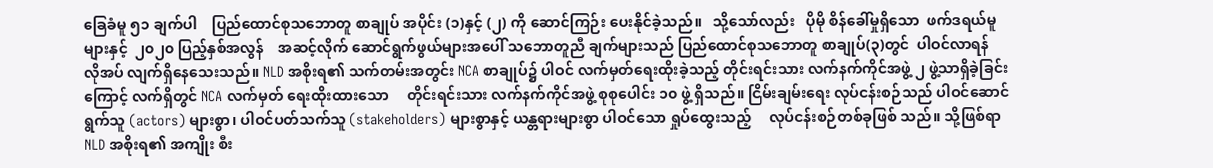ခြေခံမူ ၅၁ ချက်ပါ    ပြည်ထောင်စုသဘောတူ စာချုပ် အပိုင်း (၁)နှင့် (၂) ကို ဆောင်ကြဉ်း ပေးနိုင်ခဲ့သည်။   သို့သော်လည်း   ပိုမို စိန်ခေါ်မှုရှိသော  ဖက်ဒရယ်မူများနှင့်  ၂၀၂၀ ပြည့်နှစ်အလွန်    အဆင့်လိုက် ဆောင်ရွက်ဖွယ်များအပေါ် သဘောတူညီ ချက်များသည် ပြည်ထောင်စုသဘောတူ စာချုပ်(၃)တွင်  ပါဝင်လာရန်   လိုအပ် လျက်ရှိနေသေးသည်။ NLD အစိုးရ၏ သက်တမ်းအတွင်း NCA စာချုပ်၌ ပါဝင် လက်မှတ်ရေးထိုးခဲ့သည့် တိုင်းရင်းသား လက်နက်ကိုင်အဖွဲ့ ၂ ဖွဲ့သာရှိခဲ့ခြင်း ကြောင့် လက်ရှိတွင် NCA လက်မှတ် ရေးထိုးထားသော     တိုင်းရင်းသား လက်နက်ကိုင်အဖွဲ့ စုစုပေါင်း ၁၀ ဖွဲ့ ရှိသည်။ ငြိမ်းချမ်းရေး လုပ်ငန်းစဉ်သည် ပါဝင်ဆောင်ရွက်သူ (actors) များစွာ၊ ပါဝင်ပတ်သက်သူ (stakeholders) များစွာနှင့် ယန္တရားများစွာ ပါဝင်သော ရှုပ်ထွေးသည့်     လုပ်ငန်းစဉ်တစ်ခုဖြစ် သည်။ သို့ဖြစ်ရာ NLD အစိုးရ၏ အကျိုး စီး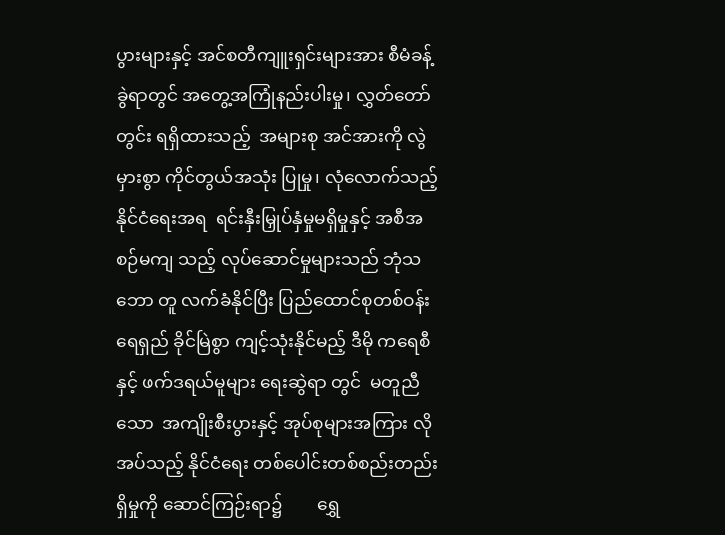ပွားများနှင့် အင်စတီကျူးရှင်းများအား စီမံခန့်ခွဲရာတွင် အတွေ့အကြုံနည်းပါးမှု၊ လွှတ်တော်တွင်း ရရှိထားသည့်  အများစု အင်အားကို လွဲမှားစွာ ကိုင်တွယ်အသုံး ပြုမှု၊ လုံလောက်သည့်    နိုင်ငံရေးအရ  ရင်းနှီးမြှုပ်နှံမှုမရှိမှုနှင့် အစီအစဉ်မကျ သည့် လုပ်ဆောင်မှုများသည် ဘုံသဘော တူ လက်ခံနိုင်ပြီး ပြည်ထောင်စုတစ်ဝန်း ရေရှည် ခိုင်မြဲစွာ ကျင့်သုံးနိုင်မည့် ဒီမို ကရေစီနှင့် ဖက်ဒရယ်မူများ ရေးဆွဲရာ တွင်  မတူညီသော  အကျိုးစီးပွားနှင့် အုပ်စုများအကြား လိုအပ်သည့် နိုင်ငံရေး တစ်ပေါင်းတစ်စည်းတည်း            ရှိမှုကို ဆောင်ကြဉ်းရာ၌        ရွှေ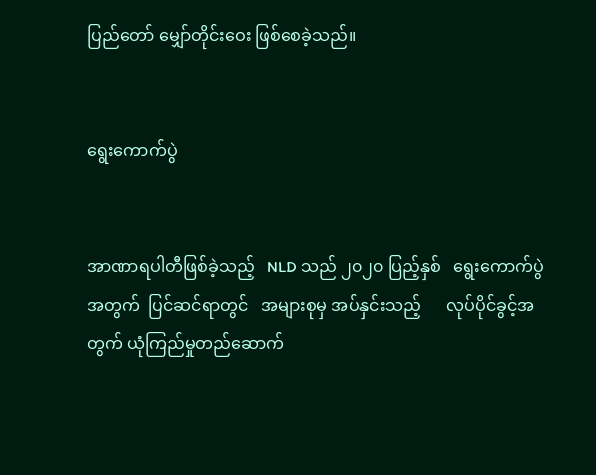ပြည်တော် မျှော်တိုင်းဝေး ဖြစ်စေခဲ့သည်။


ရွေးကောက်ပွဲ


အာဏာရပါတီဖြစ်ခဲ့သည့်   NLD သည် ၂၀၂၀ ပြည့်နှစ်   ရွေးကောက်ပွဲ အတွက်  ပြင်ဆင်ရာတွင်   အများစုမှ အပ်နှင်းသည့်      လုပ်ပိုင်ခွင့်အတွက် ယုံကြည်မှုတည်ဆောက်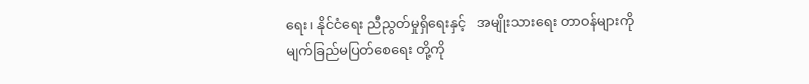ရေး၊ နိုင်ငံရေး ညီညွတ်မှုရှိရေးနှင့်   အမျိုးသားရေး တာဝန်များကို မျက်ခြည်မပြတ်စေရေး တို့ကို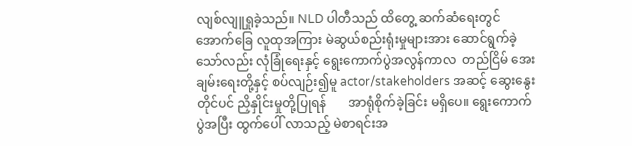လျစ်လျူရှုခဲ့သည်။ NLD ပါတီသည် ထိတွေ့ ဆက်ဆံရေးတွင် အောက်ခြေ လူထုအကြား မဲဆွယ်စည်းရုံးမှုများအား ဆောင်ရွက်ခဲ့သော်လည်း လုံခြုံရေးနှင့် ရွေးကောက်ပွဲအလွန်ကာလ  တည်ငြိမ် အေးချမ်းရေးတို့နှင့် စပ်လျဉ်း၍မူ actor/stakeholders အဆင့် ဆွေးနွေးတိုင်ပင် ညှိနှိုင်းမှုတို့ပြုရန်       အာရုံစိုက်ခဲ့ခြင်း မရှိပေ။ ရွေးကောက်ပွဲအပြီး ထွက်ပေါ် လာသည့် မဲစာရင်းအ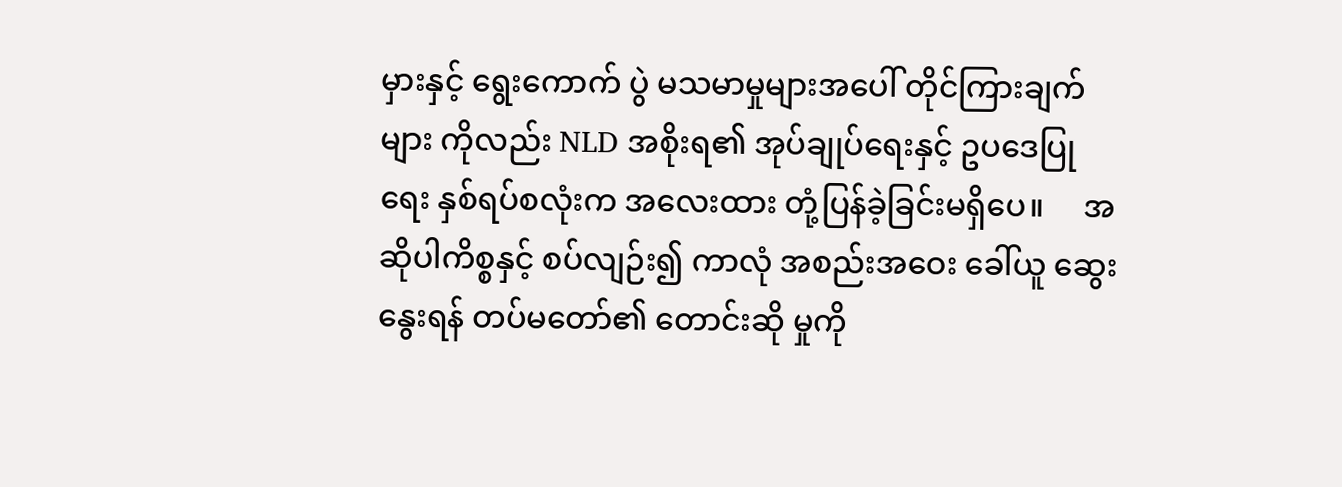မှားနှင့် ရွေးကောက် ပွဲ မသမာမှုများအပေါ် တိုင်ကြားချက်များ ကိုလည်း NLD အစိုးရ၏ အုပ်ချုပ်ရေးနှင့် ဥပဒေပြုရေး နှစ်ရပ်စလုံးက အလေးထား တုံ့ပြန်ခဲ့ခြင်းမရှိပေ။     အဆိုပါကိစ္စနှင့် စပ်လျဉ်း၍ ကာလုံ အစည်းအဝေး ခေါ်ယူ ဆွေးနွေးရန် တပ်မတော်၏ တောင်းဆို မှုကို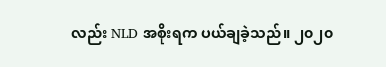လည်း NLD အစိုးရက ပယ်ချခဲ့သည်။ ၂၀၂၀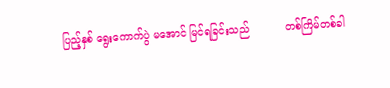ပြည့်နှစ် ရွေးကောက်ပွဲ မအောင် မြင်ရခြင်းသည်           တစ်ကြိမ်တစ်ခါ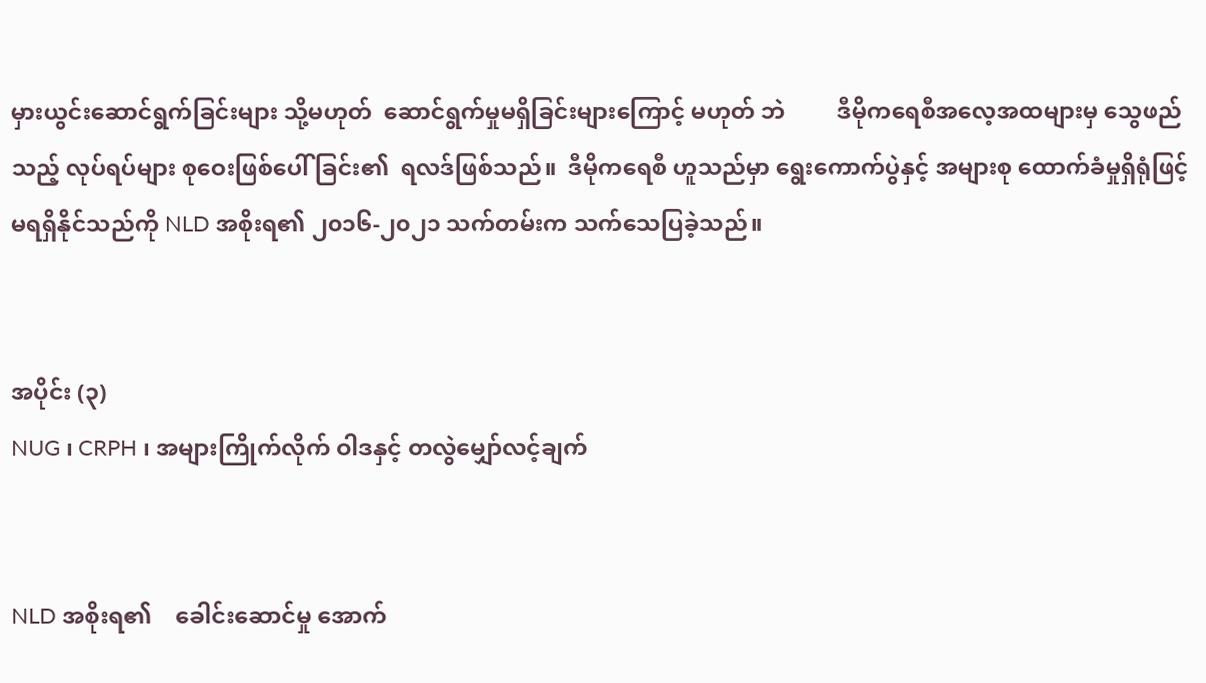မှားယွင်းဆောင်ရွက်ခြင်းများ သို့မဟုတ်  ဆောင်ရွက်မှုမရှိခြင်းများကြောင့် မဟုတ် ဘဲ         ဒီမိုကရေစီအလေ့အထများမှ သွေဖည်သည့် လုပ်ရပ်များ စုဝေးဖြစ်ပေါ် ခြင်း၏  ရလဒ်ဖြစ်သည်။  ဒီမိုကရေစီ ဟူသည်မှာ ရွေးကောက်ပွဲနှင့် အများစု ထောက်ခံမှုရှိရုံဖြင့် မရရှိနိုင်သည်ကို NLD အစိုးရ၏ ၂၀၁၆-၂၀၂၁ သက်တမ်းက သက်သေပြခဲ့သည်။


အပိုင်း (၃)
NUG ၊ CRPH ၊ အများကြိုက်လိုက် ဝါဒနှင့် တလွဲမျှော်လင့်ချက်


NLD အစိုးရ၏    ခေါင်းဆောင်မှု အောက်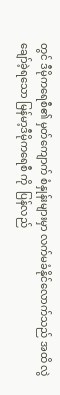တွင် ဒီမိုကရေစီ၏ မှတ်ကျောက် စံနှုန်းများမှာ လက်မခံနိုင်လောက်သည် အထိ လွဲချော်ခဲ့ရသော မြန်မာ့ဒီမိုကရေစီ ကို  ပြန်လည်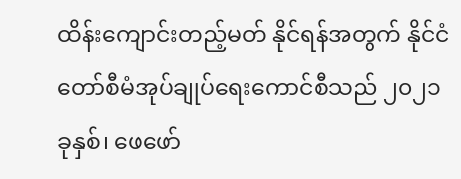ထိန်းကျောင်းတည့်မတ် နိုင်ရန်အတွက် နိုင်ငံတော်စီမံအုပ်ချုပ်ရေးကောင်စီသည် ၂၀၂၁ ခုနှစ်၊ ဖေဖော်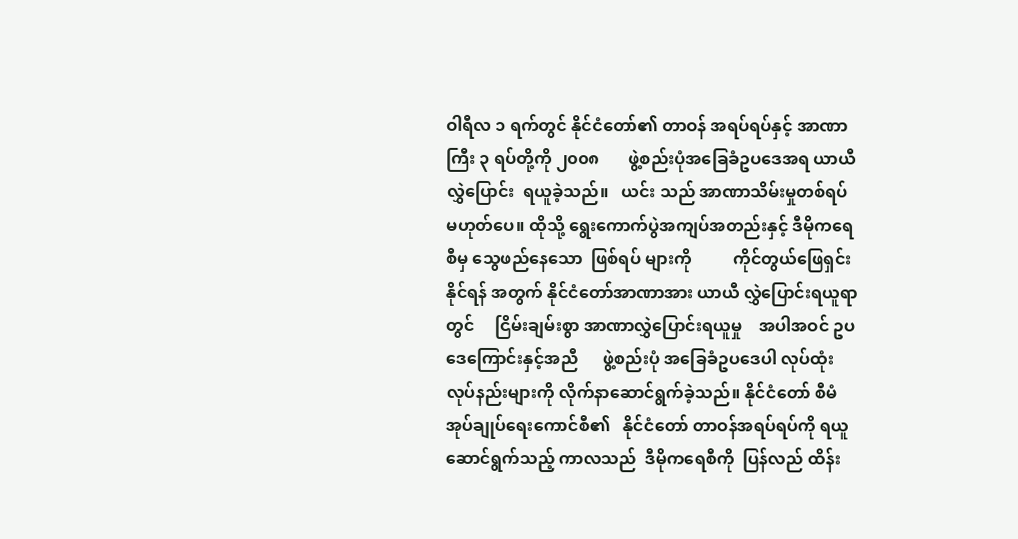ဝါရီလ ၁ ရက်တွင် နိုင်ငံတော်၏ တာဝန် အရပ်ရပ်နှင့် အာဏာကြီး ၃ ရပ်တို့ကို ၂၀၀၈       ဖွဲ့စည်းပုံအခြေခံဥပဒေအရ ယာယီလွှဲပြောင်း  ရယူခဲ့သည်။   ယင်း သည် အာဏာသိမ်းမှုတစ်ရပ် မဟုတ်ပေ။ ထိုသို့ ရွေးကောက်ပွဲအကျပ်အတည်းနှင့် ဒီမိုကရေစီမှ သွေဖည်နေသော  ဖြစ်ရပ် များကို          ကိုင်တွယ်ဖြေရှင်းနိုင်ရန် အတွက် နိုင်ငံတော်အာဏာအား ယာယီ လွှဲပြောင်းရယူရာတွင်     ငြိမ်းချမ်းစွာ အာဏာလွှဲပြောင်းရယူမှု    အပါအဝင် ဥပဒေကြောင်းနှင့်အညီ      ဖွဲ့စည်းပုံ အခြေခံဥပဒေပါ လုပ်ထုံးလုပ်နည်းများကို လိုက်နာဆောင်ရွက်ခဲ့သည်။ နိုင်ငံတော် စီမံအုပ်ချုပ်ရေးကောင်စီ၏   နိုင်ငံတော် တာဝန်အရပ်ရပ်ကို ရယူဆောင်ရွက်သည့် ကာလသည်  ဒီမိုကရေစီကို  ပြန်လည် ထိန်း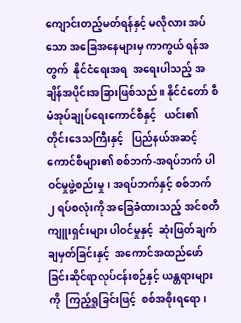ကျောင်းတည့်မတ်ရန်နှင့် မလိုလား အပ်သော အခြေအနေများမှ ကာကွယ် ရန်အတွက်  နိုင်ငံရေးအရ  အရေးပါသည့် အချိန်အပိုင်းအခြားဖြစ်သည်။ နိုင်ငံတော် စီမံအုပ်ချုပ်ရေးကောင်စီနှင့်   ယင်း၏ တိုင်းဒေသကြီးနှင့်   ပြည်နယ်အဆင့် ကောင်စီများ၏ စစ်ဘက်-အရပ်ဘက် ပါဝင်မှုဖွဲ့စည်းမှု၊ အရပ်ဘက်နှင့် စစ်ဘက် ၂ ရပ်စလုံးကို အခြေခံထားသည့် အင်စတီ ကျူးရှင်းများ ပါဝင်မှုနှင့်  ဆုံးဖြတ်ချက် ချမှတ်ခြင်းနှင့်  အကောင်အထည်ဖော် ခြင်းဆိုင်ရာလုပ်ငန်းစဉ်နှင့် ယန္တရားများ ကို  ကြည့်ရှုခြင်းဖြင့်  စစ်အစိုးရရော၊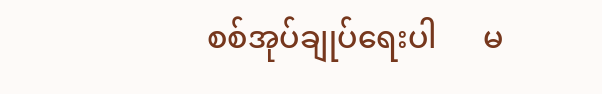စစ်အုပ်ချုပ်ရေးပါ      မ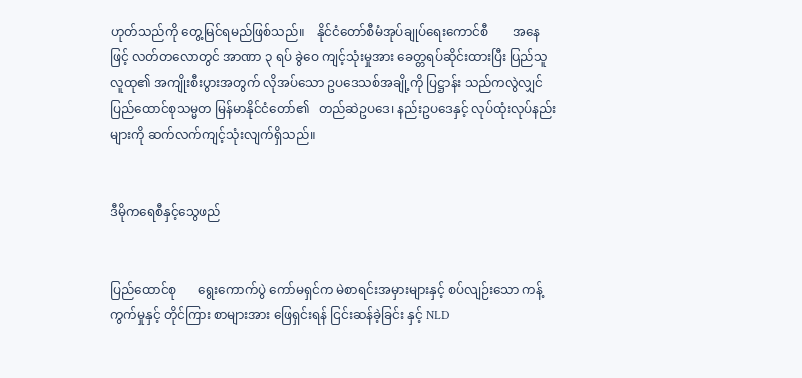ဟုတ်သည်ကို တွေ့မြင်ရမည်ဖြစ်သည်။    နိုင်ငံတော်စီမံအုပ်ချုပ်ရေးကောင်စီ        အနေဖြင့် လတ်တလောတွင် အာဏာ ၃ ရပ် ခွဲဝေ ကျင့်သုံးမှုအား ခေတ္တရပ်ဆိုင်းထားပြီး ပြည်သူလူထု၏ အကျိုးစီးပွားအတွက် လိုအပ်သော ဥပဒေသစ်အချို့ကို ပြဋ္ဌာန်း သည်ကလွဲလျှင် ပြည်ထောင်စုသမ္မတ မြန်မာနိုင်ငံတော်၏   တည်ဆဲဥပဒေ၊ နည်းဥပဒေနှင့် လုပ်ထုံးလုပ်နည်းများကို ဆက်လက်ကျင့်သုံးလျက်ရှိသည်။


ဒီမိုကရေစီနှင့်သွေဖည်


ပြည်ထောင်စု       ရွေးကောက်ပွဲ ကော်မရှင်က မဲစာရင်းအမှားများနှင့် စပ်လျဉ်းသော ကန့်ကွက်မှုနှင့် တိုင်ကြား စာများအား ဖြေရှင်းရန် ငြင်းဆန်ခဲ့ခြင်း နှင့် NLD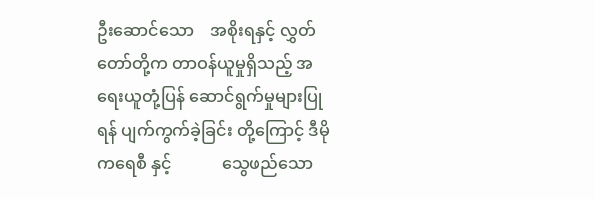ဦးဆောင်သော    အစိုးရနှင့် လွှတ်တော်တို့က တာဝန်ယူမှုရှိသည့် အရေးယူတုံ့ပြန် ဆောင်ရွက်မှုများပြုရန် ပျက်ကွက်ခဲ့ခြင်း တို့ကြောင့် ဒီမိုကရေစီ နှင့်            သွေဖည်သော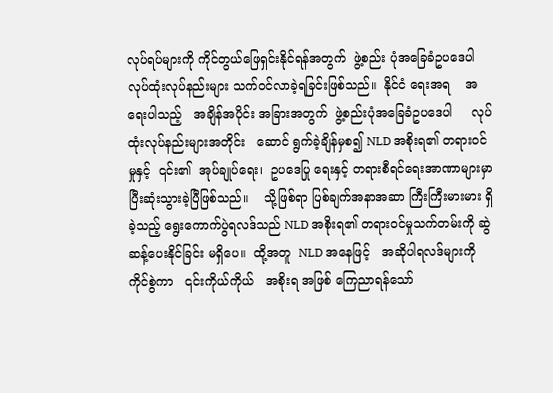လုပ်ရပ်များကို ကိုင်တွယ်ဖြေရှင်းနိုင်ရန်အတွက်  ဖွဲ့စည်း ပုံအခြေခံဥပဒေပါ လုပ်ထုံးလုပ်နည်းများ သက်ဝင်လာခဲ့ရခြင်းဖြစ်သည်။  နိုင်ငံ ရေးအရ    အရေးပါသည့်   အချိန်အပိုင်း အခြားအတွက်  ဖွဲ့စည်းပုံအခြေခံဥပဒေပါ     လုပ်ထုံးလုပ်နည်းများအတိုင်း   ဆောင် ရွက်ခဲ့ချိန်မှစ၍ NLD အစိုးရ၏ တရားဝင် မှုနှင့်  ၎င်း၏  အုပ်ချုပ်ရေး၊  ဥပဒေပြု ရေးနှင့် တရားစီရင်ရေးအာဏာများမှာ ပြီးဆုံးသွားခဲ့ပြီဖြစ်သည်။    သို့ဖြစ်ရာ ပြစ်ချက်အနာအဆာ ကြီးကြီးမားမား ရှိခဲ့သည့် ရွေးကောက်ပွဲရလဒ်သည် NLD အစိုးရ၏ တရားဝင်မှုသက်တမ်းကို ဆွဲဆန့်ပေးနိုင်ခြင်း မရှိပေ။  ထို့အတူ  NLD အနေဖြင့်   အဆိုပါရလဒ်များကို ကိုင်စွဲကာ   ၎င်းကိုယ်ကိုယ်   အစိုးရ အဖြစ် ကြေညာရန်သော်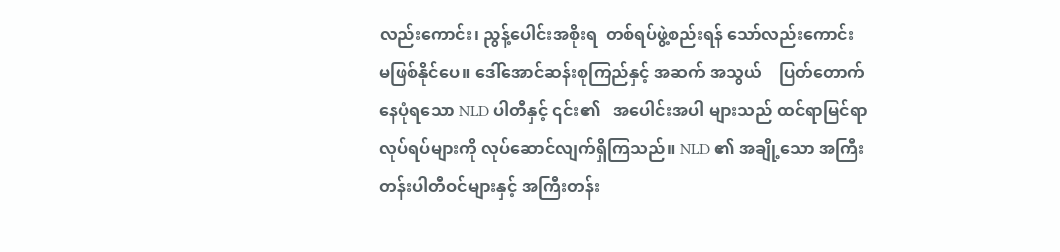လည်းကောင်း၊ ညွန့်ပေါင်းအစိုးရ  တစ်ရပ်ဖွဲ့စည်းရန် သော်လည်းကောင်း       မဖြစ်နိုင်ပေ။ ဒေါ်အောင်ဆန်းစုကြည်နှင့် အဆက် အသွယ်    ပြတ်တောက်နေပုံရသော NLD ပါတီနှင့် ၎င်း၏   အပေါင်းအပါ များသည် ထင်ရာမြင်ရာ လုပ်ရပ်များကို လုပ်ဆောင်လျက်ရှိကြသည်။ NLD ၏ အချို့သော အကြီးတန်းပါတီဝင်များနှင့် အကြီးတန်း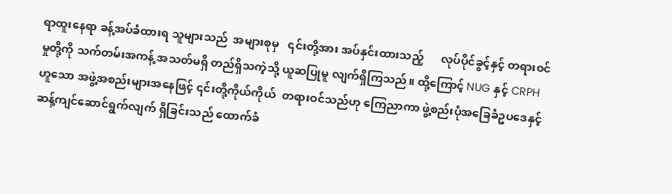ရာထူးနေရာ ခန့်အပ်ခံထားရ သူများသည်  အများစုမှ   ၎င်းတို့အား အပ်နှင်းထားသည့်      လုပ်ပိုင်ခွင့်နှင့် တရားဝင်မှုတို့ကို သက်တမ်းအကန့် အသတ်မရှိ တည်ရှိသကဲ့သို့ ယူဆပြုမူ လျက်ရှိကြသည်။ ထို့ကြောင့် NUG နှင့် CRPH ဟူသော အဖွဲ့အစည်းများအနေဖြင့် ၎င်းတို့ကိုယ်ကိုယ်  တရားဝင်သည်ဟု ကြေညာကာ ဖွဲ့စည်းပုံအခြေခံဥပဒေနှင့် ဆန့်ကျင်ဆောင်ရွက်လျက် ရှိခြင်းသည် ထောက်ခံ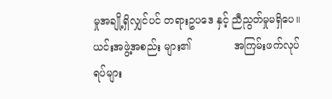မှုအချို့ရှိလျှင်ပင် တရားဥပဒေ နှင့် ညီညွတ်မှုမရှိပေ။ ယင်းအဖွဲ့အစည်း များ၏             အကြမ်းဖက်လုပ်ရပ်များ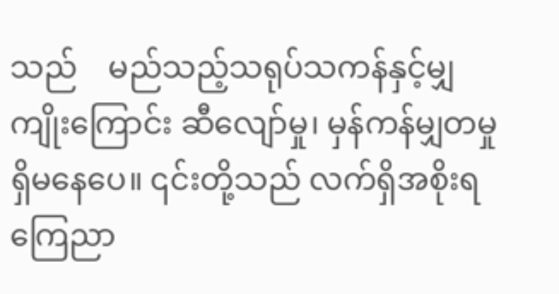သည်    မည်သည့်သရုပ်သကန်နှင့်မျှ ကျိုးကြောင်း ဆီလျော်မှု၊ မှန်ကန်မျှတမှု ရှိမနေပေ။ ၎င်းတို့သည် လက်ရှိအစိုးရ ကြေညာ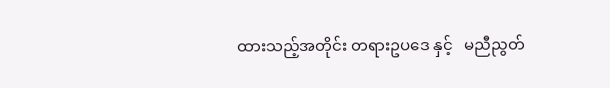ထားသည့်အတိုင်း တရားဥပဒေ နှင့်   မညီညွတ်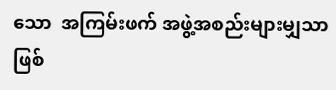သော  အကြမ်းဖက် အဖွဲ့အစည်းများမျှသာဖြစ်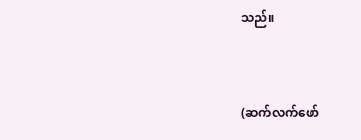သည်။


(ဆက်လက်ဖော်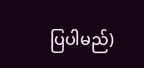ပြပါမည်)